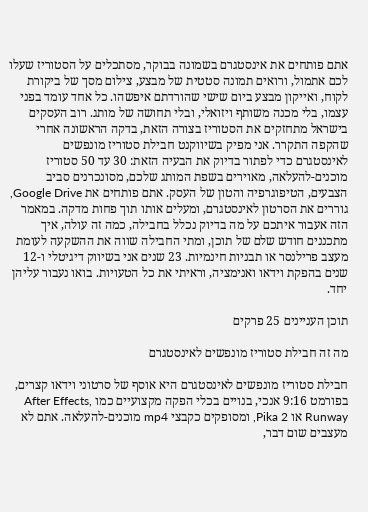אתם פותחים את אינסטגרם בשמונה בבוקר, מסתכלים על הסטוריז שעלו לכם אתמול, ורואים תמונה סטטית של מבצע, צילום מסך של ביקורת לקוח, ואייקון מבצע ביום שישי שהורדתם איפשהו. כל אחד עומד בפני עצמו, בלי מכנה משותף ויזואלי, ובלי תחושה של מותג. רוב העסקים בישראל מתחזקים את הסטוריז בצורה הזאת, בדקה הראשונה אחרי שהקפה התקרר. אני מפיק בשיווקנט חבילת סטוריז מונפשים לאינסטגרם כדי לפתור בדיוק את הבעיה הזאת: 30 עד 50 סטוריז מוכנים-להעלאה, מאוירים בשפת המותג שלכם, מסונכרנים סביב הצבעים, הטיפוגרפיה והטון של העסק. אתם פותחים את Google Drive, גוררים את הסרטון לאינסטגרם, ומעלים אותו תוך פחות מדקה. במאמר הזה אעבור איתכם על מה בדיוק נכלל בחבילה, כמה זה עולה, איך מתכננים חודש שלם של תוכן, ומתי החבילה שווה את ההשקעה לעומת מעצב פרילנסר או תבניות חינמיות. 23 שנים אני בשיווק דיגיטלי ו-12 שנים בהפקת וידאו ואנימציה, וראיתי את כל הטעויות. בואו נעבור עליהן יחד.

תוכן העניינים 25 פרקים

מה זה חבילת סטוריז מונפשים לאינסטגרם

חבילת סטוריז מונפשים לאינסטגרם היא אוסף של סרטוני וידאו קצרים, בפורמט 9:16 אנכי, בנויים בכלי הפקה מקצועיים כמו After Effects, Runway או Pika 2, ומסופקים כקבצי mp4 מוכנים-להעלאה. אתם לא מעצבים שום דבר,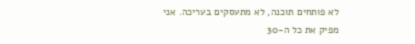לא פותחים תוכנה, לא מתעסקים בעריכה. אני מפיק את כל ה-30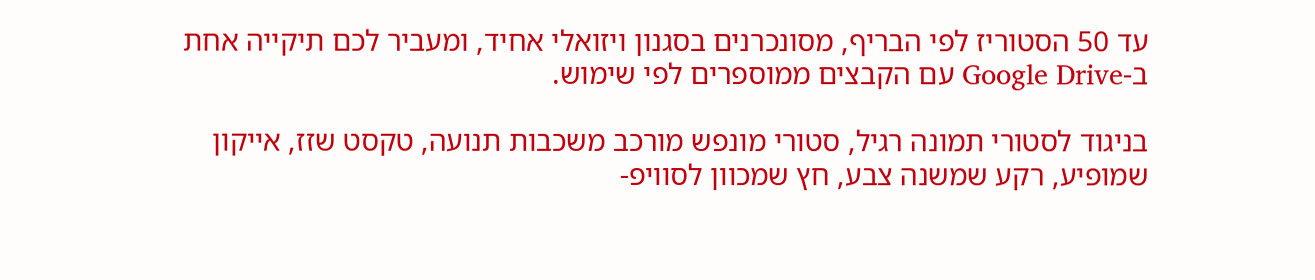עד 50 הסטוריז לפי הבריף, מסונכרנים בסגנון ויזואלי אחיד, ומעביר לכם תיקייה אחת ב-Google Drive עם הקבצים ממוספרים לפי שימוש.

בניגוד לסטורי תמונה רגיל, סטורי מונפש מורכב משכבות תנועה, טקסט שזז, אייקון שמופיע, רקע שמשנה צבע, חץ שמכוון לסוויפ-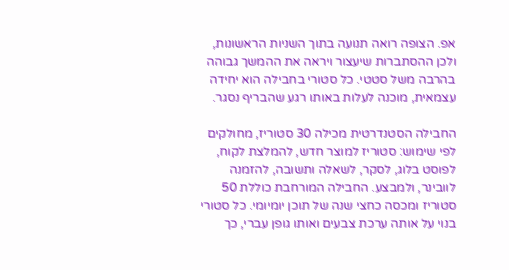אפ. הצופה רואה תנועה בתוך השניות הראשונות, ולכן ההסתברות שיעצור ויראה את ההמשך גבוהה בהרבה משל סטטי. כל סטורי בחבילה הוא יחידה עצמאית, מוכנה לעלות באותו רגע שהבריף נסגר.

החבילה הסטנדרטית מכילה 30 סטוריז, מחולקים לפי שימוש: סטוריז למוצר חדש, להמלצת לקוח, לפוסט בלוג, לסקר, לשאלה ותשובה, להזמנה לוובינר, ולמבצע. החבילה המורחבת כוללת 50 סטוריז ומכסה כחצי שנה של תוכן יומיומי. כל סטורי בנוי על אותה ערכת צבעים ואותו גופן עברי, כך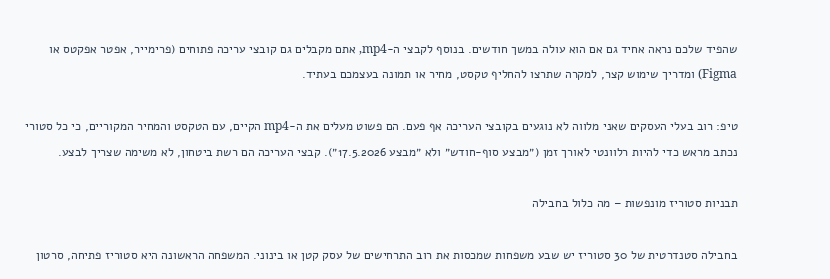שהפיד שלכם נראה אחיד גם אם הוא עולה במשך חודשים. בנוסף לקבצי ה-mp4, אתם מקבלים גם קובצי עריכה פתוחים (פרימייר, אפטר אפקטס או Figma) ומדריך שימוש קצר, למקרה שתרצו להחליף טקסט, מחיר או תמונה בעצמכם בעתיד.

טיפ: רוב בעלי העסקים שאני מלווה לא נוגעים בקובצי העריכה אף פעם. הם פשוט מעלים את ה-mp4 הקיים, עם הטקסט והמחיר המקוריים, כי כל סטורי נכתב מראש כדי להיות רלוונטי לאורך זמן (״מבצע סוף-חודש״ ולא ״מבצע 17.5.2026״). קבצי העריכה הם רשת ביטחון, לא משימה שצריך לבצע.

תבניות סטוריז מונפשות – מה כלול בחבילה

בחבילה סטנדרטית של 30 סטוריז יש שבע משפחות שמכסות את רוב התרחישים של עסק קטן או בינוני. המשפחה הראשונה היא סטוריז פתיחה, סרטון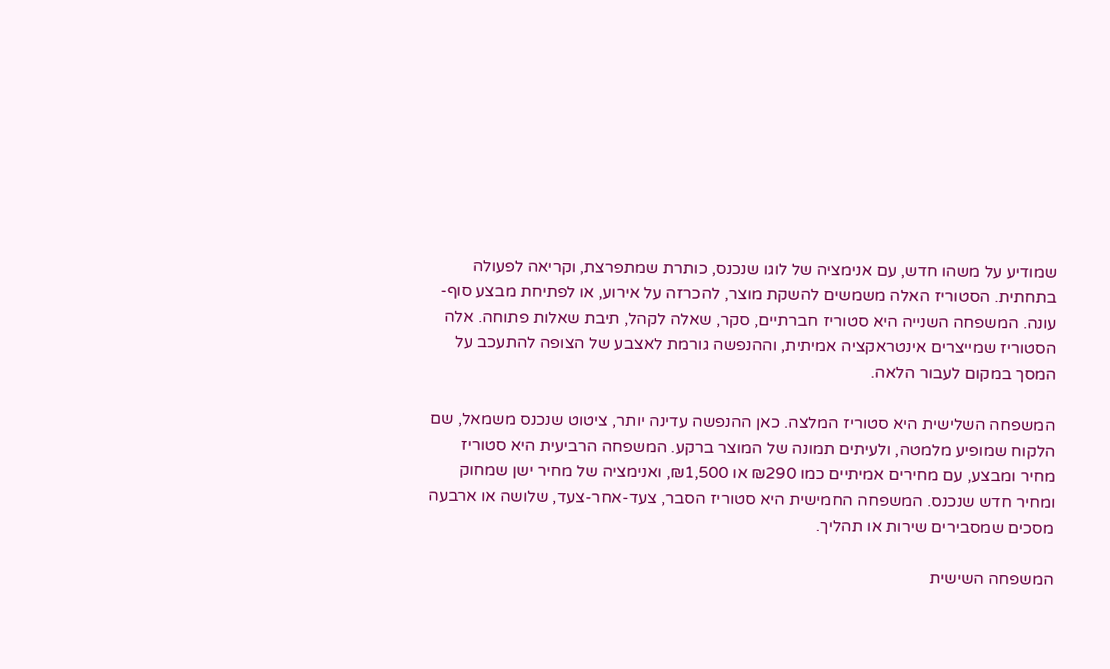שמודיע על משהו חדש, עם אנימציה של לוגו שנכנס, כותרת שמתפרצת, וקריאה לפעולה בתחתית. הסטוריז האלה משמשים להשקת מוצר, להכרזה על אירוע, או לפתיחת מבצע סוף-עונה. המשפחה השנייה היא סטוריז חברתיים, סקר, שאלה לקהל, תיבת שאלות פתוחה. אלה הסטוריז שמייצרים אינטראקציה אמיתית, וההנפשה גורמת לאצבע של הצופה להתעכב על המסך במקום לעבור הלאה.

המשפחה השלישית היא סטוריז המלצה. כאן ההנפשה עדינה יותר, ציטוט שנכנס משמאל, שם הלקוח שמופיע מלמטה, ולעיתים תמונה של המוצר ברקע. המשפחה הרביעית היא סטוריז מחיר ומבצע, עם מחירים אמיתיים כמו ₪290 או ₪1,500, ואנימציה של מחיר ישן שמחוק ומחיר חדש שנכנס. המשפחה החמישית היא סטוריז הסבר, צעד-אחר-צעד, שלושה או ארבעה מסכים שמסבירים שירות או תהליך.

המשפחה השישית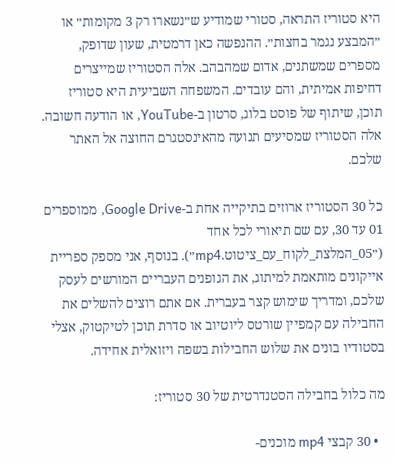היא סטוריז התראה, סטורי שמודיע ש״נשארו רק 3 מקומות״ או ״המבצע נגמר בחצות״. ההנפשה כאן דרמטית, שעון שדופק, מספרים שמשתנים, אדום שמהבהב. אלה הסטוריז שמייצרים דחיפות אמיתית, והם עובדים. המשפחה השביעית היא סטוריז תוכן, שיתוף של פוסט בלוג, סרטון ב-YouTube, או הודעה חשובה. אלה הסטוריז שמסיעים תנועה מהאינסטגרם החוצה אל האתר שלכם.

כל 30 הסטוריז ארוזים בתיקייה אחת ב-Google Drive, ממוספרים 01 עד 30, עם שם תיאורי לכל אחד (״05_המלצת_לקוח_עם_ציטוט.mp4״). בנוסף, אני מספק ספריית אייקונים מותאמת למיתוג, את הגופנים העבריים המורשים לעסק שלכם, ומדריך שימוש קצר בעברית. אם אתם רוצים להשלים את החבילה עם קמפיין שורטס ליוטיוב או סדרת תוכן לטיקטוק, אצלי בסטודיו בונים את שלוש החבילות בשפה ויזואלית אחידה.

מה כלול בחבילה הסטנדרטית של 30 סטוריז:

  • 30 קבצי mp4 מוכנים-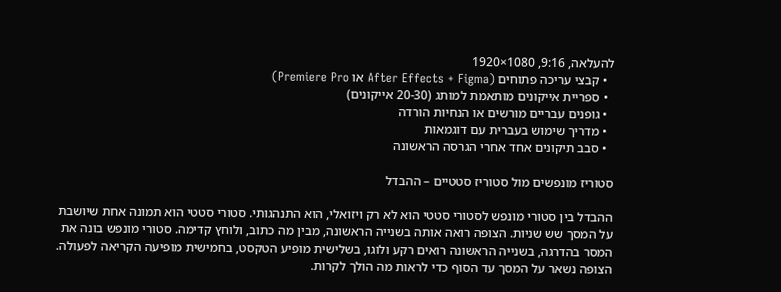להעלאה, 9:16, 1080×1920
  • קבצי עריכה פתוחים (After Effects + Figma או Premiere Pro)
  • ספריית אייקונים מותאמת למותג (20-30 אייקונים)
  • גופנים עבריים מורשים או הנחיות הורדה
  • מדריך שימוש בעברית עם דוגמאות
  • סבב תיקונים אחד אחרי הגרסה הראשונה

סטוריז מונפשים מול סטוריז סטטיים – ההבדל

ההבדל בין סטורי מונפש לסטורי סטטי הוא לא רק ויזואלי, הוא התנהגותי. סטורי סטטי הוא תמונה אחת שיושבת על המסך שש שניות. הצופה רואה אותה בשנייה הראשונה, מבין מה כתוב, ולוחץ קדימה. סטורי מונפש בונה את המסר בהדרגה, בשנייה הראשונה רואים רקע ולוגו, בשלישית מופיע הטקסט, בחמישית מופיעה הקריאה לפעולה. הצופה נשאר על המסך עד הסוף כדי לראות מה הולך לקרות.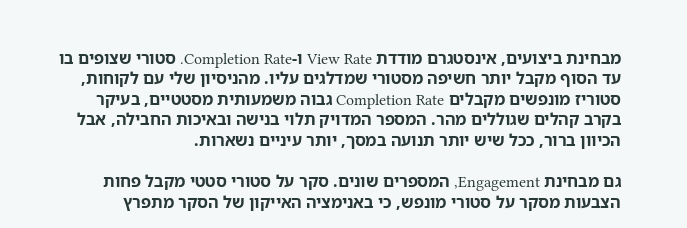מבחינת ביצועים, אינסטגרם מודדת View Rate ו-Completion Rate. סטורי שצופים בו עד הסוף מקבל יותר חשיפה מסטורי שמדלגים עליו. מהניסיון שלי עם לקוחות, סטוריז מונפשים מקבלים Completion Rate גבוה משמעותית מסטטיים, בעיקר בקרב קהלים שגוללים מהר. המספר המדויק תלוי בנישה ובאיכות החבילה, אבל הכיוון ברור, ככל שיש יותר תנועה במסך, יותר עיניים נשארות.

גם מבחינת Engagement, המספרים שונים. סקר על סטורי סטטי מקבל פחות הצבעות מסקר על סטורי מונפש, כי באנימציה האייקון של הסקר מתפרץ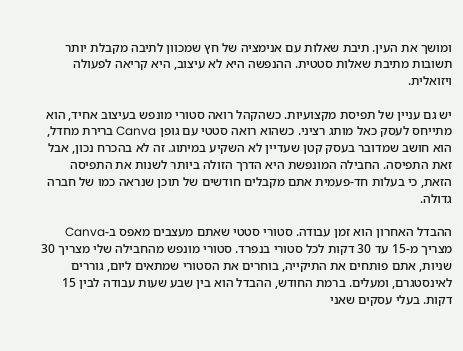ומושך את העין. תיבת שאלות עם אנימציה של חץ שמכוון לתיבה מקבלת יותר תשובות מתיבת שאלות סטטית. ההנפשה היא לא עיצוב, היא קריאה לפעולה ויזואלית.

יש גם עניין של תפיסת מקצועיות. כשהקהל רואה סטורי מונפש בעיצוב אחיד, הוא מתייחס לעסק כאל מותג רציני. כשהוא רואה סטטי עם גופן Canva ברירת מחדל, הוא חושב שמדובר בעסק קטן שעדיין לא השקיע במיתוג. זה לא בהכרח נכון, אבל זאת התפיסה. החבילה המונפשת היא הדרך הזולה ביותר לשנות את התפיסה הזאת, כי בעלות חד-פעמית אתם מקבלים חודשים של תוכן שנראה כמו של חברה גדולה.

ההבדל האחרון הוא זמן עבודה. סטורי סטטי שאתם מעצבים מאפס ב-Canva מצריך מ-15 עד 30 דקות לכל סטורי בנפרד. סטורי מונפש מהחבילה שלי מצריך 30 שניות, אתם פותחים את התיקייה, בוחרים את הסטורי שמתאים ליום, גוררים לאינסטגרם, ומעלים. ברמת החודש, ההבדל הוא בין שבע שעות עבודה לבין 15 דקות. בעלי עסקים שאני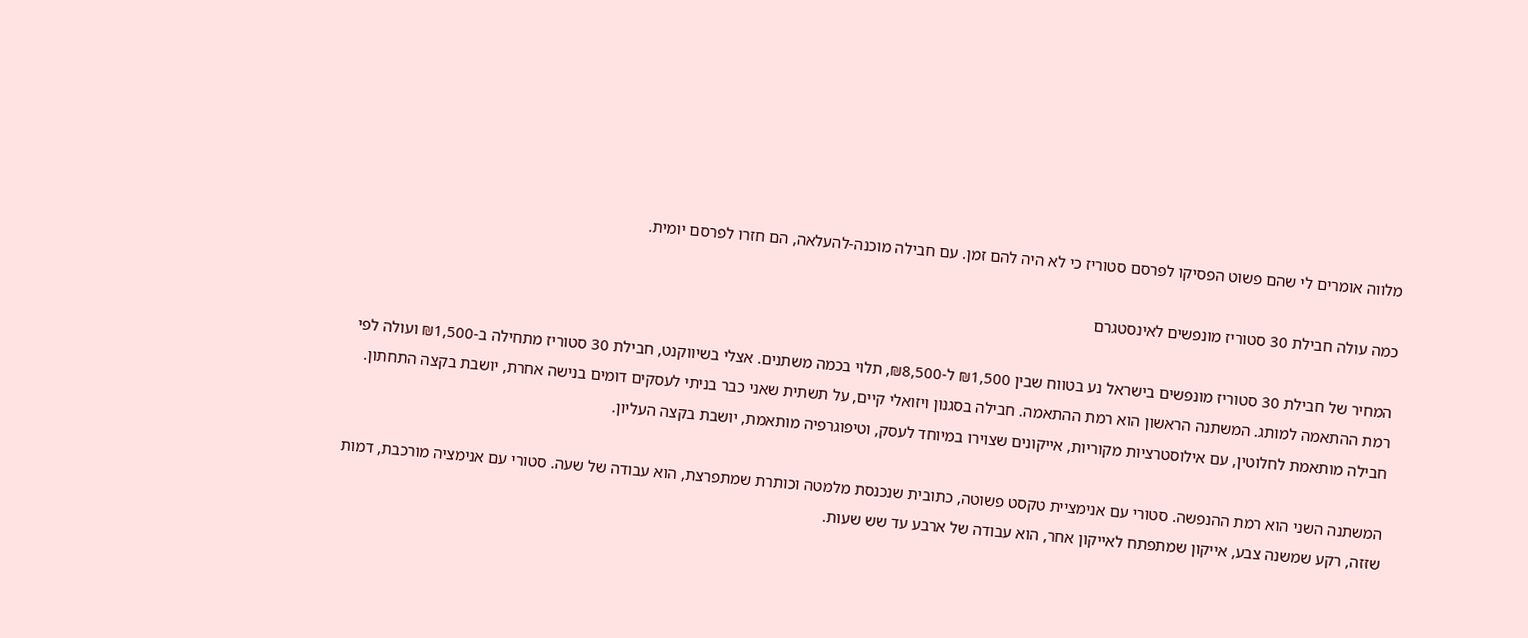מלווה אומרים לי שהם פשוט הפסיקו לפרסם סטוריז כי לא היה להם זמן. עם חבילה מוכנה-להעלאה, הם חזרו לפרסם יומית.

כמה עולה חבילת 30 סטוריז מונפשים לאינסטגרם

המחיר של חבילת 30 סטוריז מונפשים בישראל נע בטווח שבין ₪1,500 ל-₪8,500, תלוי בכמה משתנים. אצלי בשיווקנט, חבילת 30 סטוריז מתחילה ב-₪1,500 ועולה לפי רמת ההתאמה למותג. המשתנה הראשון הוא רמת ההתאמה. חבילה בסגנון ויזואלי קיים, על תשתית שאני כבר בניתי לעסקים דומים בנישה אחרת, יושבת בקצה התחתון. חבילה מותאמת לחלוטין, עם אילוסטרציות מקוריות, אייקונים שצוירו במיוחד לעסק, וטיפוגרפיה מותאמת, יושבת בקצה העליון.

המשתנה השני הוא רמת ההנפשה. סטורי עם אנימציית טקסט פשוטה, כתובית שנכנסת מלמטה וכותרת שמתפרצת, הוא עבודה של שעה. סטורי עם אנימציה מורכבת, דמות שזזה, רקע שמשנה צבע, אייקון שמתפתח לאייקון אחר, הוא עבודה של ארבע עד שש שעות.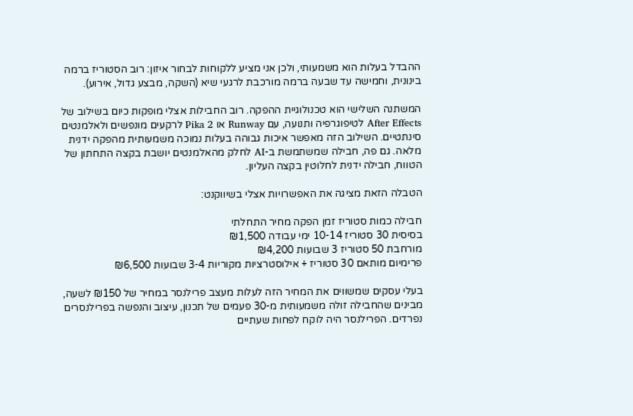ההבדל בעלות הוא משמעותי, ולכן אני מציע ללקוחות לבחור איזון: רוב הסטוריז ברמה בינונית, וחמישה עד שבעה ברמה מורכבת לרגעי שיא (השקה, מבצע גדול, אירוע).

המשתנה השלישי הוא טכנולוגיית ההפקה. רוב החבילות אצלי מופקות כיום בשילוב של After Effects לטיפוגרפיה ותנועה, עם Runway או Pika 2 לרקעים מונפשים ולאלמנטים סינתטיים. השילוב הזה מאפשר איכות גבוהה בעלות נמוכה משמעותית מהפקה ידנית מלאה. גם פה, חבילה שמשתמשת ב-AI לחלק מהאלמנטים יושבת בקצה התחתון של הטווח, חבילה ידנית לחלוטין בקצה העליון.

הטבלה הזאת מציגה את האפשרויות אצלי בשיווקנט:

חבילה כמות סטוריז זמן הפקה מחיר התחלתי
בסיסית 30 סטוריז 10-14 ימי עבודה ₪1,500
מורחבת 50 סטוריז 3 שבועות ₪4,200
פרימיום מותאם 30 סטוריז + אילוסטרציות מקוריות 3-4 שבועות ₪6,500

בעלי עסקים שמשווים את המחיר הזה לעלות מעצב פרילנסר במחיר של ₪150 לשעה, מבינים שהחבילה זולה משמעותית מ-30 פעמים של תכנון, עיצוב והנפשה בפרילנסרים נפרדים. הפרילנסר היה לוקח לפחות שעתיים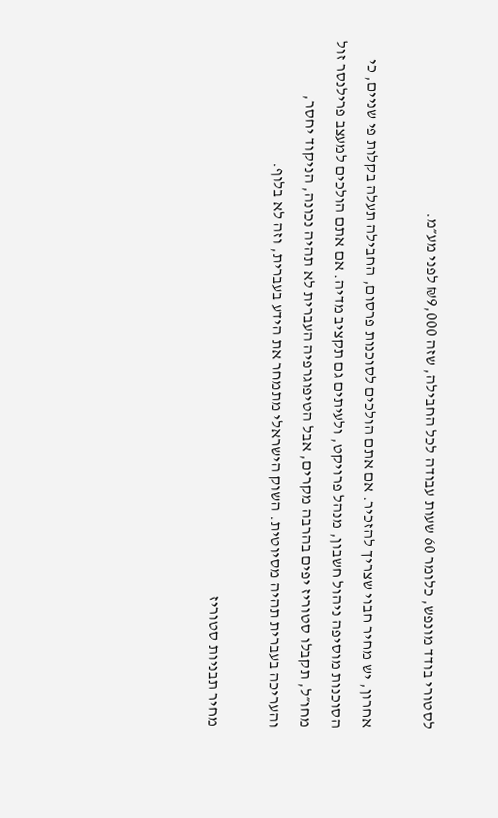לסטורי בודד מונפש, כלומר 60 שעות עבודה לכל החבילה, שזה ₪9,000 לפני מע״מ.

אחרון, יש מחיר חבוי שצריך להזכיר. אם אתם הולכים לסוכנות פרסום, החבילה תעלה בקלות פי שניים, כי הסוכנות מוסיפה ניהול חשבון, מנהל פרויקט, ולעיתים גם תקציב מדיה. אם אתם הולכים למעצב פרילנסר זול מחו״ל, תקבלו סטוריז יפים בהרבה מקרים, אבל הטיפוגרפיה העברית לא תהיה נכונה, הניקוד יחסר, והעריכה בעברית תהיה מסיוטית. השוק הישראלי מתמחר את הידע בעברית, וזה לא בלוף.

מחיר תבניות סטוריז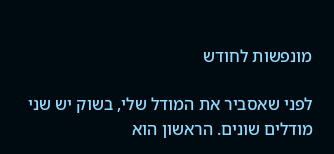מונפשות לחודש

לפני שאסביר את המודל שלי, בשוק יש שני מודלים שונים. הראשון הוא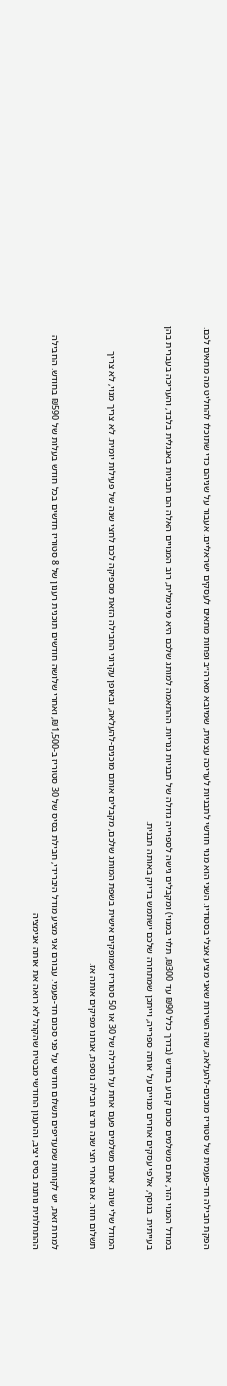הפקת חבילה חד-פעמית של סטוריז מוכנים-להעלאה, שזה השירות שאני מציע אצלי בסטודיו. השני הוא מנוי חודשי לתבניות לעריכה עצמית, שמיובא מארה״ב ופחות מתאים לעסקים ישראליים. אעבור על שניהם כדי שתוכלו להחליט מה מתאים לכם.

במודל המנוי הזר, אתם משלמים סכום קבוע בחודש (בדרך כלל ₪90 עד ₪300, תלוי במנוי) ומקבלים גישה לספרייה גדולה של תבניות גנריות. ההתאמה למותג שלכם היא מינימלית, רוב המנויים האלה הם תבניות באנגלית בלבד, והעריכה בעברית בהן בעייתית. בנוסף, אלפי עסקים אחרים מנויים על אותה ספרייה, וייתכן שמתחרה שלכם ישתמש בדיוק באותה תבנית.

המודל שלי שונה. אתם משלמים פעם אחת על חבילה של 30 או 50 סטוריז שמופקים אישית בשפת המותג שלכם, מקבלים אותם מוכנים-להעלאה, ובאופן עקרוני החבילה הזאת מספיקה לכם לחצי שנה של פעילות יומית. לא צריך מנוי, לא צריך תשלום חוזר. אם אחרי חצי שנה תרצו חבילה נוספת, אנחנו מפיקים אותה אז.

למרות זאת, יש לקוחות שמעדיפים תשלום חודשי על פני סכום חד-פעמי. עבורם אני מציע מודל היברידי, חבילת בסיס של 30 סטוריז ב-₪1,500, ואחרי שלושה חודשים תוכנית רענון של 8 סטוריז חדשים בכל חודש בעלות של ₪590 בחודש. החבילה ההתחלתית נותנת בסיס יציב, והרענון החודשי מבטיח שהקהל לא רואה את אותה אנימציה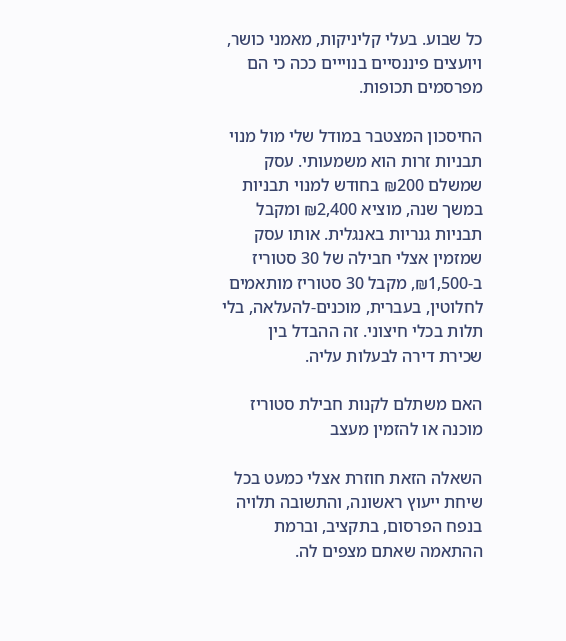כל שבוע. בעלי קליניקות, מאמני כושר, ויועצים פיננסיים בנוייים ככה כי הם מפרסמים תכופות.

החיסכון המצטבר במודל שלי מול מנוי תבניות זרות הוא משמעותי. עסק שמשלם ₪200 בחודש למנוי תבניות במשך שנה, מוציא ₪2,400 ומקבל תבניות גנריות באנגלית. אותו עסק שמזמין אצלי חבילה של 30 סטוריז ב-₪1,500, מקבל 30 סטוריז מותאמים לחלוטין, בעברית, מוכנים-להעלאה, בלי תלות בכלי חיצוני. זה ההבדל בין שכירת דירה לבעלות עליה.

האם משתלם לקנות חבילת סטוריז מוכנה או להזמין מעצב

השאלה הזאת חוזרת אצלי כמעט בכל שיחת ייעוץ ראשונה, והתשובה תלויה בנפח הפרסום, בתקציב, וברמת ההתאמה שאתם מצפים לה.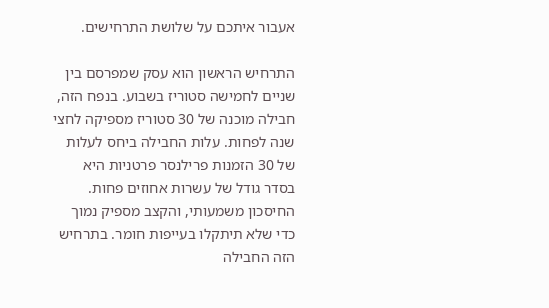אעבור איתכם על שלושת התרחישים.

התרחיש הראשון הוא עסק שמפרסם בין שניים לחמישה סטוריז בשבוע. בנפח הזה, חבילה מוכנה של 30 סטוריז מספיקה לחצי שנה לפחות. עלות החבילה ביחס לעלות של 30 הזמנות פרילנסר פרטניות היא בסדר גודל של עשרות אחוזים פחות. החיסכון משמעותי, והקצב מספיק נמוך כדי שלא תיתקלו בעייפות חומר. בתרחיש הזה החבילה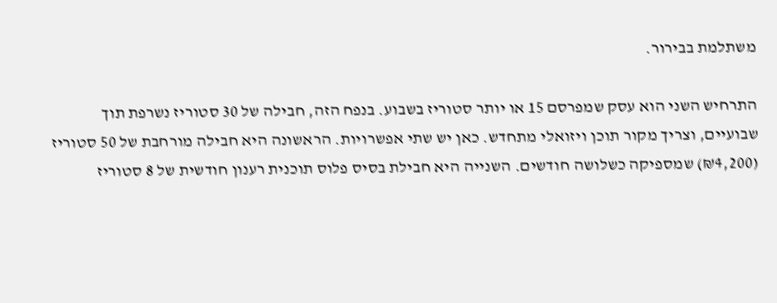משתלמת בבירור.

התרחיש השני הוא עסק שמפרסם 15 או יותר סטוריז בשבוע. בנפח הזה, חבילה של 30 סטוריז נשרפת תוך שבועיים, וצריך מקור תוכן ויזואלי מתחדש. כאן יש שתי אפשרויות. הראשונה היא חבילה מורחבת של 50 סטוריז (₪4,200) שמספיקה כשלושה חודשים. השנייה היא חבילת בסיס פלוס תוכנית רענון חודשית של 8 סטוריז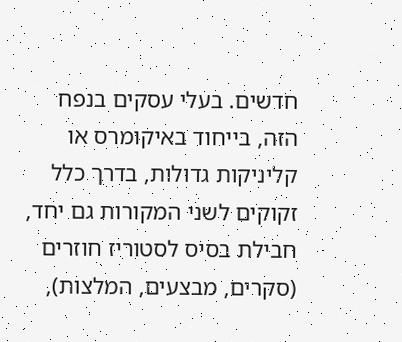חדשים. בעלי עסקים בנפח הזה, בייחוד באיקומרס או קליניקות גדולות, בדרך כלל זקוקים לשני המקורות גם יחד, חבילת בסיס לסטוריז חוזרים (סקרים, מבצעים, המלצות),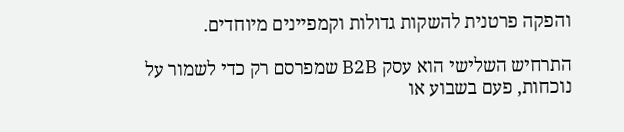והפקה פרטנית להשקות גדולות וקמפיינים מיוחדים.

התרחיש השלישי הוא עסק B2B שמפרסם רק כדי לשמור על נוכחות, פעם בשבוע או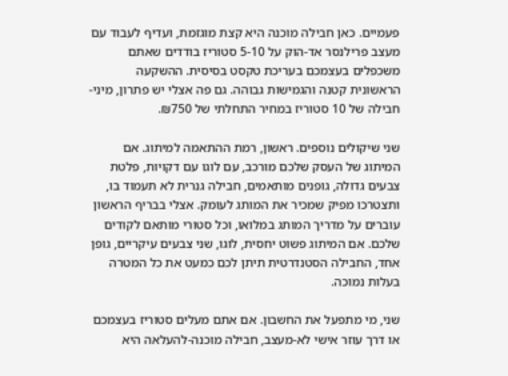פעמיים. כאן חבילה מוכנה היא קצת מוגזמת, ועדיף לעבוד עם מעצב פרילנסר אד-הוק על 5-10 סטוריז בודדים שאתם משכפלים בעצמכם בעריכת טקסט בסיסית. ההשקעה הראשונית קטנה והגמישות גבוהה. גם פה אצלי יש פתרון, מיני-חבילה של 10 סטוריז במחיר התחלתי של ₪750.

שני שיקולים נוספים. ראשון, רמת ההתאמה למיתוג. אם המיתוג של העסק שלכם מורכב, עם לוגו עם דקויות, פלטת צבעים גדולה, גופנים מותאמים, חבילה גנרית לא תעמוד בו, ותצטרכו מפיק שמכיר את המותג לעומק. אצלי בבריף הראשון עוברים על מדריך המותג במלואו, וכל סטורי מותאם לקודים שלכם. אם המיתוג פשוט יחסית, לוגו, שני צבעים עיקריים, גופן אחד, החבילה הסטנדרטית תיתן לכם כמעט את כל המטרה בעלות נמוכה.

שני, מי מתפעל את החשבון. אם אתם מעלים סטוריז בעצמכם או דרך עוזר אישי לא-מעצב, חבילה מוכנה-להעלאה היא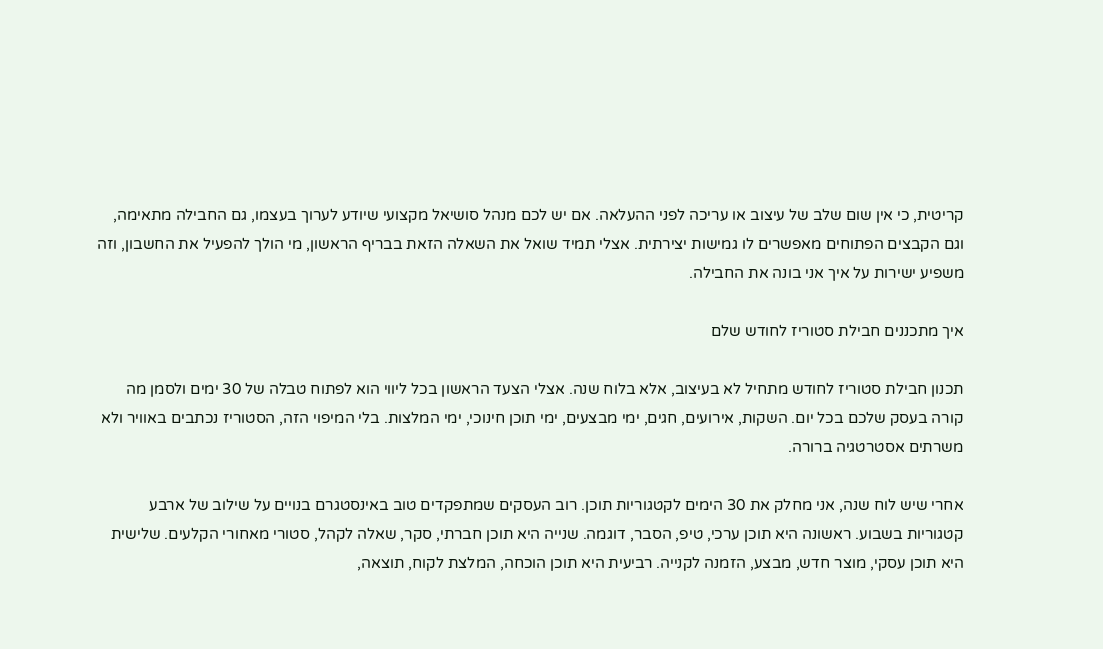קריטית, כי אין שום שלב של עיצוב או עריכה לפני ההעלאה. אם יש לכם מנהל סושיאל מקצועי שיודע לערוך בעצמו, גם החבילה מתאימה, וגם הקבצים הפתוחים מאפשרים לו גמישות יצירתית. אצלי תמיד שואל את השאלה הזאת בבריף הראשון, מי הולך להפעיל את החשבון, וזה משפיע ישירות על איך אני בונה את החבילה.

איך מתכננים חבילת סטוריז לחודש שלם

תכנון חבילת סטוריז לחודש מתחיל לא בעיצוב, אלא בלוח שנה. אצלי הצעד הראשון בכל ליווי הוא לפתוח טבלה של 30 ימים ולסמן מה קורה בעסק שלכם בכל יום. השקות, אירועים, חגים, ימי מבצעים, ימי תוכן חינוכי, ימי המלצות. בלי המיפוי הזה, הסטוריז נכתבים באוויר ולא משרתים אסטרטגיה ברורה.

אחרי שיש לוח שנה, אני מחלק את 30 הימים לקטגוריות תוכן. רוב העסקים שמתפקדים טוב באינסטגרם בנויים על שילוב של ארבע קטגוריות בשבוע. ראשונה היא תוכן ערכי, טיפ, הסבר, דוגמה. שנייה היא תוכן חברתי, סקר, שאלה לקהל, סטורי מאחורי הקלעים. שלישית היא תוכן עסקי, מוצר חדש, מבצע, הזמנה לקנייה. רביעית היא תוכן הוכחה, המלצת לקוח, תוצאה,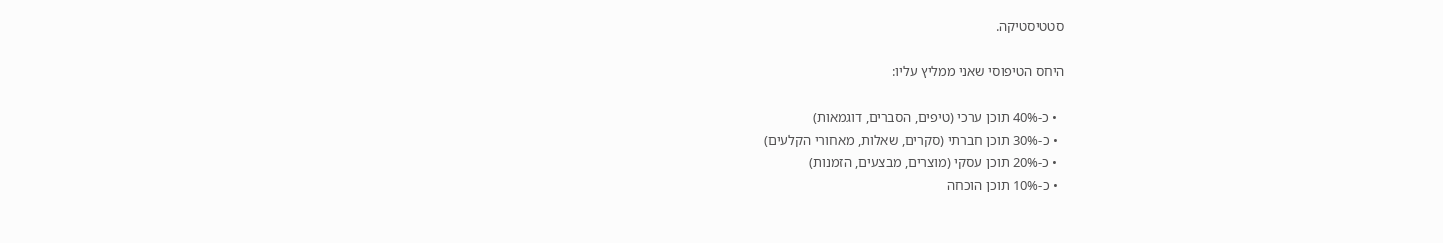סטטיסטיקה.

היחס הטיפוסי שאני ממליץ עליו:

  • כ-40% תוכן ערכי (טיפים, הסברים, דוגמאות)
  • כ-30% תוכן חברתי (סקרים, שאלות, מאחורי הקלעים)
  • כ-20% תוכן עסקי (מוצרים, מבצעים, הזמנות)
  • כ-10% תוכן הוכחה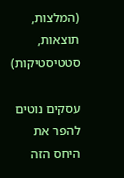(המלצות, תוצאות, סטטיסטיקות)

עסקים נוטים להפר את היחס הזה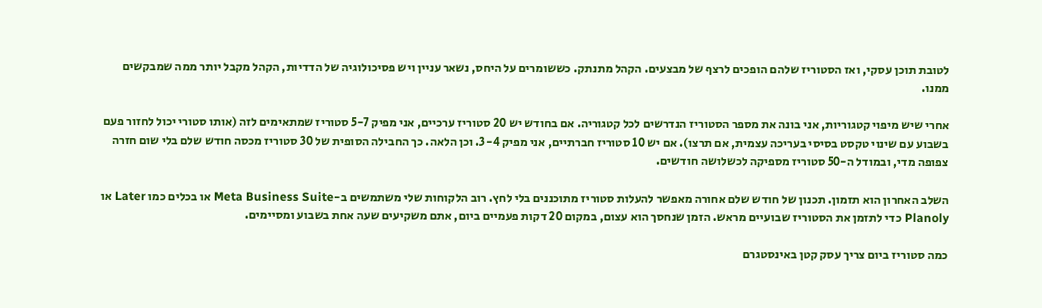לטובת תוכן עסקי, ואז הסטוריז שלהם הופכים לרצף של מבצעים. הקהל מתנתק. כששומרים על היחס, נשאר עניין ויש פסיכולוגיה של הדדיות, הקהל מקבל יותר ממה שמבקשים ממנו.

אחרי שיש מיפוי קטגוריות, אני בונה את מספר הסטוריז הנדרשים לכל קטגוריה. אם בחודש יש 20 סטוריז ערכיים, אני מפיק 5-7 סטוריז שמתאימים לזה (אותו סטורי יכול לחזור פעם בשבוע עם שינוי טקסט בסיסי בעריכה עצמית, אם תרצו). אם יש 10 סטוריז חברתיים, אני מפיק 3-4. וכן הלאה. כך החבילה הסופית של 30 סטוריז מכסה חודש שלם בלי שום חזרה צפופה מדי, ובמודל ה-50 סטוריז מספיקה לכשלושה חודשים.

השלב האחרון הוא תזמון. תכנון של חודש שלם אחורה מאפשר להעלות סטוריז מתוכננים בלי לחץ. רוב הלקוחות שלי משתמשים ב-Meta Business Suite או בכלים כמו Later או Planoly כדי לתזמן את הסטוריז שבועיים מראש. הזמן שנחסך הוא עצום, במקום 20 דקות פעמיים ביום, אתם משקיעים שעה אחת בשבוע ומסיימים.

כמה סטוריז ביום צריך עסק קטן באינסטגרם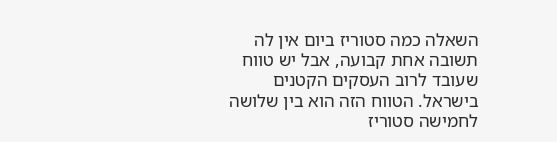השאלה כמה סטוריז ביום אין לה תשובה אחת קבועה, אבל יש טווח שעובד לרוב העסקים הקטנים בישראל. הטווח הזה הוא בין שלושה לחמישה סטוריז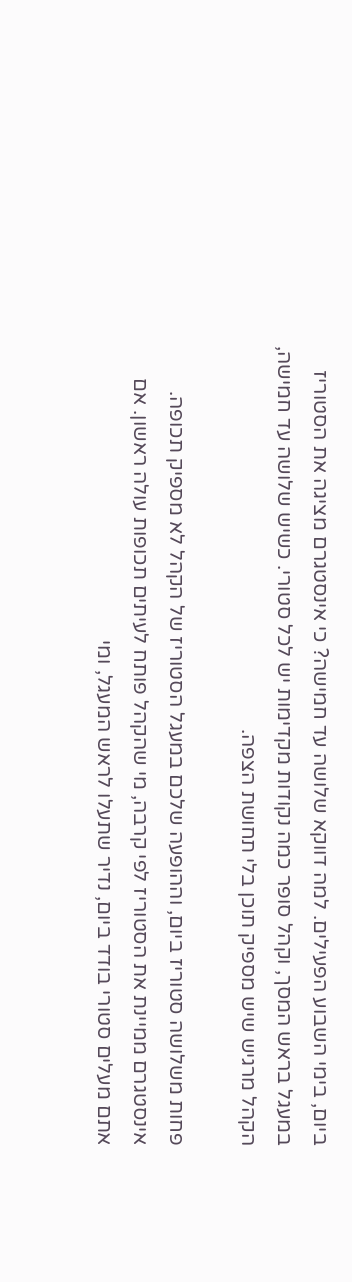ביום, בימי השבוע הפעילים. למה דווקא שלושה עד חמישה? כי אינסטגרם מציגה את הסטוריז במעגל בראש המסך, וקהל סופר כמה נקודות מקדימות יש לכל סטורי. כשיש שלושה עד חמישה, הקהל מרגיש שיש מספיק תוכן בלי תחושת הצפה.

פחות משלושה סטוריז ביום, וההופעה שלכם במעגל הסטוריז של הקהל לא מספיק תכופה. אינסטגרם ממיינת את הסטוריז לפי קרבה, מי שהקהל פותח לעיתים תכופות עולה ראשון. אם אתם מעלים סטורי בודד ביום, נדיר שתעלו לראש המעגל, ומי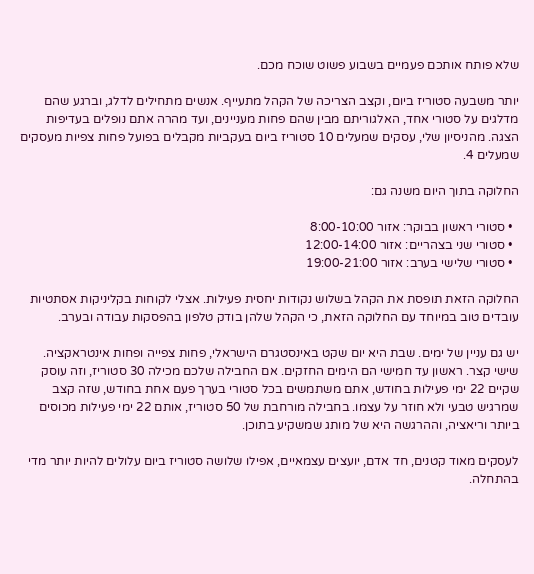שלא פותח אותכם פעמיים בשבוע פשוט שוכח מכם.

יותר משבעה סטוריז ביום, וקצב הצריכה של הקהל מתעייף. אנשים מתחילים לדלג, וברגע שהם מדלגים על סטורי אחד, האלגוריתם מבין שהם פחות מעניינים, ועד מהרה אתם נופלים בעדיפות הצגה. מהניסיון שלי, עסקים שמעלים 10 סטוריז ביום בעקביות מקבלים בפועל פחות צפיות מעסקים שמעלים 4.

החלוקה בתוך היום משנה גם:

  • סטורי ראשון בבוקר: אזור 8:00-10:00
  • סטורי שני בצהריים: אזור 12:00-14:00
  • סטורי שלישי בערב: אזור 19:00-21:00

החלוקה הזאת תופסת את הקהל בשלוש נקודות יחסית פעילות. אצלי לקוחות בקליניקות אסתטיות עובדים טוב במיוחד עם החלוקה הזאת, כי הקהל שלהן בודק טלפון בהפסקות עבודה ובערב.

יש גם עניין של ימים. שבת היא יום שקט באינסטגרם הישראלי, פחות צפייה ופחות אינטראקציה. שישי קצר. ראשון עד חמישי הם הימים החזקים. אם החבילה שלכם מכילה 30 סטוריז, וזה עוסק שקיים 22 ימי פעילות בחודש, אתם משתמשים בכל סטורי בערך פעם אחת בחודש, שזה קצב שמרגיש טבעי ולא חוזר על עצמו. בחבילה מורחבת של 50 סטוריז, אותם 22 ימי פעילות מכוסים ביותר וריאציה, וההרגשה היא של מותג שמשקיע בתוכן.

לעסקים מאוד קטנים, חד אדם, יועצים עצמאיים, אפילו שלושה סטוריז ביום עלולים להיות יותר מדי בהתחלה.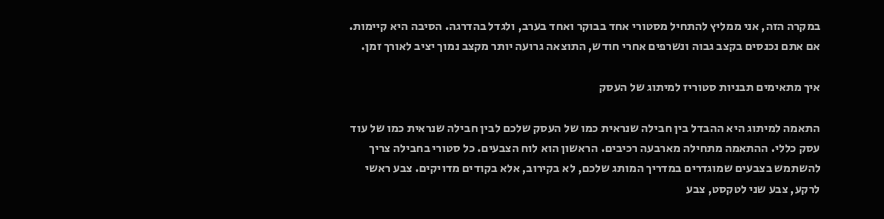במקרה הזה, אני ממליץ להתחיל מסטורי אחד בבוקר ואחד בערב, ולגדל בהדרגה. הסיבה היא קיימות. אם אתם נכנסים בקצב גבוה ונשרפים אחרי חודש, התוצאה גרועה יותר מקצב נמוך יציב לאורך זמן.

איך מתאימים תבניות סטוריז למיתוג של העסק

התאמה למיתוג היא ההבדל בין חבילה שנראית כמו של העסק שלכם לבין חבילה שנראית כמו של עוד עסק כללי. ההתאמה מתחילה מארבעה רכיבים. הראשון הוא לוח הצבעים. כל סטורי בחבילה צריך להשתמש בצבעים שמוגדרים במדריך המותג שלכם, לא בקירוב, אלא בקודים מדויקים. צבע ראשי לרקע, צבע שני לטקסט, צבע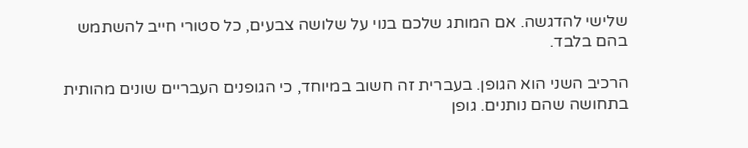שלישי להדגשה. אם המותג שלכם בנוי על שלושה צבעים, כל סטורי חייב להשתמש בהם בלבד.

הרכיב השני הוא הגופן. בעברית זה חשוב במיוחד, כי הגופנים העבריים שונים מהותית בתחושה שהם נותנים. גופן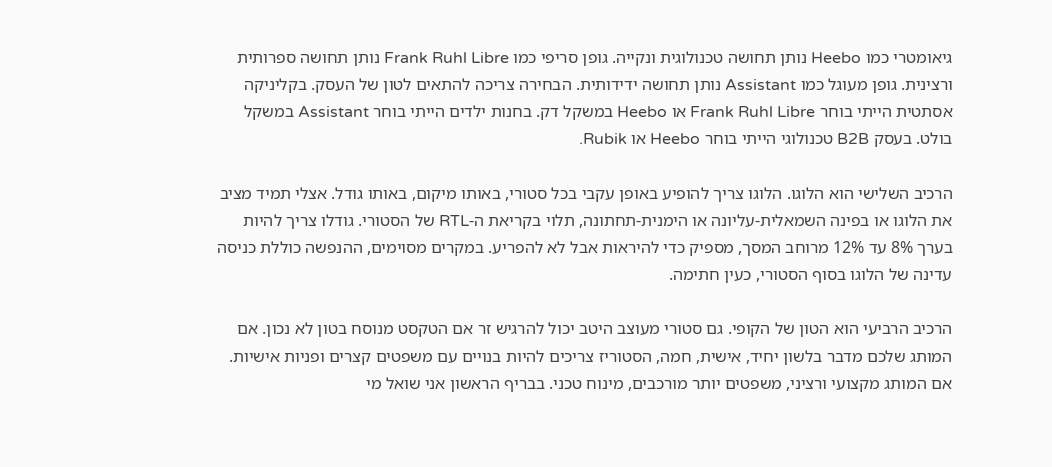גיאומטרי כמו Heebo נותן תחושה טכנולוגית ונקייה. גופן סריפי כמו Frank Ruhl Libre נותן תחושה ספרותית ורצינית. גופן מעוגל כמו Assistant נותן תחושה ידידותית. הבחירה צריכה להתאים לטון של העסק. בקליניקה אסתטית הייתי בוחר Frank Ruhl Libre או Heebo במשקל דק. בחנות ילדים הייתי בוחר Assistant במשקל בולט. בעסק B2B טכנולוגי הייתי בוחר Heebo או Rubik.

הרכיב השלישי הוא הלוגו. הלוגו צריך להופיע באופן עקבי בכל סטורי, באותו מיקום, באותו גודל. אצלי תמיד מציב את הלוגו או בפינה השמאלית-עליונה או הימנית-תחתונה, תלוי בקריאת ה-RTL של הסטורי. גודלו צריך להיות בערך 8% עד 12% מרוחב המסך, מספיק כדי להיראות אבל לא להפריע. במקרים מסוימים, ההנפשה כוללת כניסה עדינה של הלוגו בסוף הסטורי, כעין חתימה.

הרכיב הרביעי הוא הטון של הקופי. גם סטורי מעוצב היטב יכול להרגיש זר אם הטקסט מנוסח בטון לא נכון. אם המותג שלכם מדבר בלשון יחיד, אישית, חמה, הסטוריז צריכים להיות בנויים עם משפטים קצרים ופניות אישיות. אם המותג מקצועי ורציני, משפטים יותר מורכבים, מינוח טכני. בבריף הראשון אני שואל מי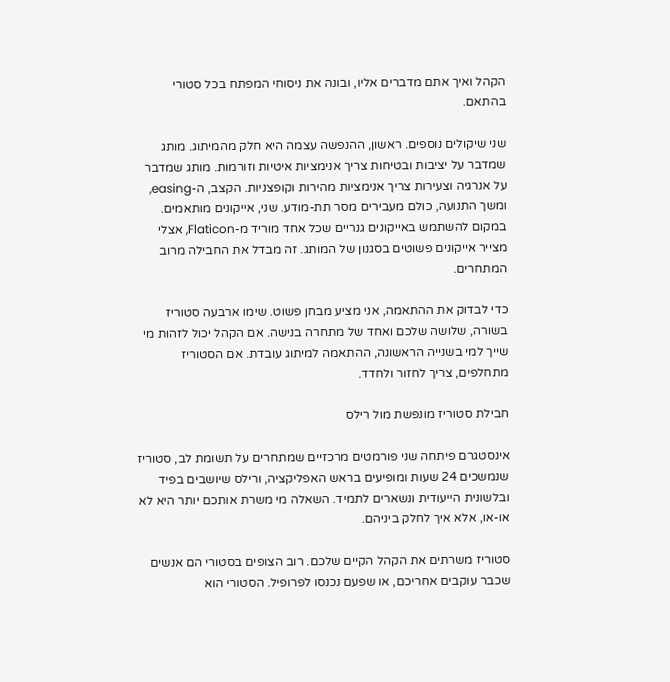הקהל ואיך אתם מדברים אליו, ובונה את ניסוחי המפתח בכל סטורי בהתאם.

שני שיקולים נוספים. ראשון, ההנפשה עצמה היא חלק מהמיתוג. מותג שמדבר על יציבות ובטיחות צריך אנימציות איטיות וזורמות. מותג שמדבר על אנרגיה וצעירות צריך אנימציות מהירות וקופצניות. הקצב, ה-easing, ומשך התנועה, כולם מעבירים מסר תת-מודע. שני, אייקונים מותאמים. במקום להשתמש באייקונים גנריים שכל אחד מוריד מ-Flaticon, אצלי מצייר אייקונים פשוטים בסגנון של המותג. זה מבדל את החבילה מרוב המתחרים.

כדי לבדוק את ההתאמה, אני מציע מבחן פשוט. שימו ארבעה סטוריז בשורה, שלושה שלכם ואחד של מתחרה בנישה. אם הקהל יכול לזהות מי שייך למי בשנייה הראשונה, ההתאמה למיתוג עובדת. אם הסטוריז מתחלפים, צריך לחזור ולחדד.

חבילת סטוריז מונפשת מול רילס

אינסטגרם פיתחה שני פורמטים מרכזיים שמתחרים על תשומת לב, סטוריז שנמשכים 24 שעות ומופיעים בראש האפליקציה, ורילס שיושבים בפיד ובלשונית הייעודית ונשארים לתמיד. השאלה מי משרת אותכם יותר היא לא או-או, אלא איך לחלק ביניהם.

סטוריז משרתים את הקהל הקיים שלכם. רוב הצופים בסטורי הם אנשים שכבר עוקבים אחריכם, או שפעם נכנסו לפרופיל. הסטורי הוא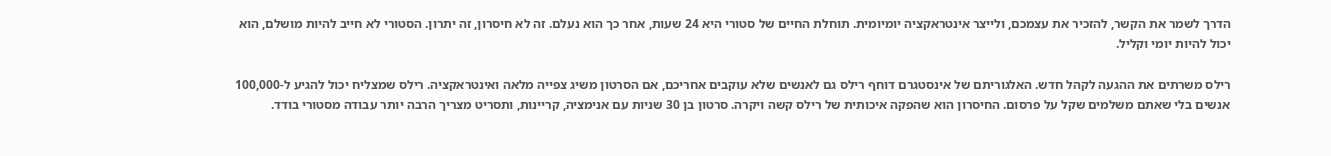הדרך לשמר את הקשר, להזכיר את עצמכם, ולייצר אינטראקציה יומיומית. תוחלת החיים של סטורי היא 24 שעות, אחר כך הוא נעלם. זה לא חיסרון, זה יתרון. הסטורי לא חייב להיות מושלם, הוא יכול להיות יומי וקליל.

רילס משרתים את ההגעה לקהל חדש. האלגוריתם של אינסטגרם דוחף רילס גם לאנשים שלא עוקבים אחריכם, אם הסרטון משיג צפייה מלאה ואינטראקציה. רילס שמצליח יכול להגיע ל-100,000 אנשים בלי שאתם משלמים שקל על פרסום. החיסרון הוא שהפקה איכותית של רילס קשה ויקרה. סרטון בן 30 שניות עם אנימציה, קריינות, ותסריט מצריך הרבה יותר עבודה מסטורי בודד.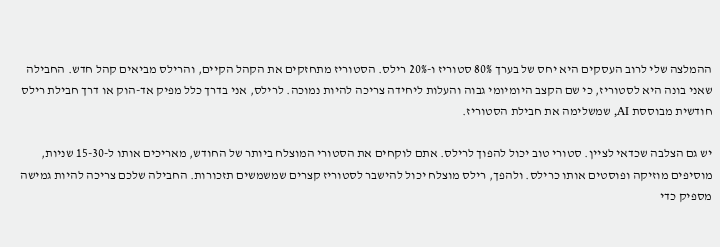ההמלצה שלי לרוב העסקים היא יחס של בערך 80% סטוריז ו-20% רילס. הסטוריז מתחזקים את הקהל הקיים, והרילס מביאים קהל חדש. החבילה שאני בונה היא לסטוריז, כי שם הקצב היומיומי גבוה והעלות ליחידה צריכה להיות נמוכה. לרילס, אני בדרך כלל מפיק אד-הוק או דרך חבילת רילס חודשית מבוססת AI, שמשלימה את חבילת הסטוריז.

יש גם הצלבה שכדאי לציין. סטורי טוב יכול להפוך לרילס. אתם לוקחים את הסטורי המוצלח ביותר של החודש, מאריכים אותו ל-15-30 שניות, מוסיפים מוזיקה ופוסטים אותו כרילס. ולהפך, רילס מוצלח יכול להישבר לסטוריז קצרים שמשמשים תזכורות. החבילה שלכם צריכה להיות גמישה מספיק כדי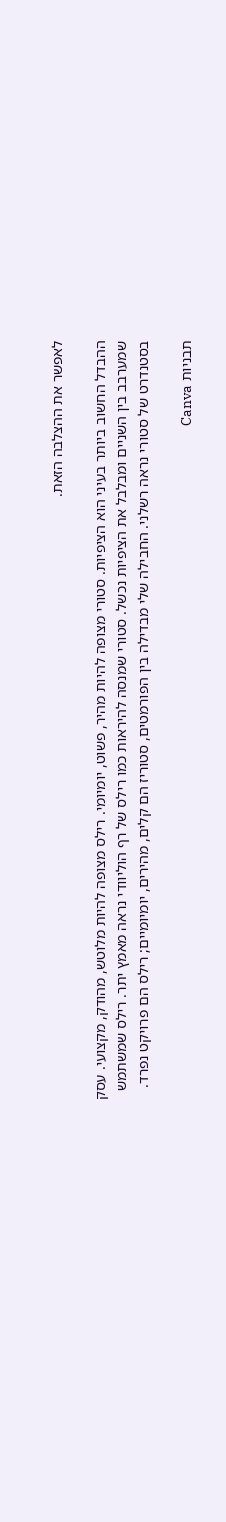לאפשר את ההצלבה הזאת.

ההבדל החשוב ביותר בעיני הוא הציפיות. סטורי מצופה להיות מהיר, פשוט, יומיומי. רילס מצופה להיות מלוטש, מהודק, מקצועי. עסק שמערבב בין השניים ומבלבל את הציפיות נכשל. סטורי שמנסה להיראות כמו רילס של רף הוליוודי נראה מאמץ יתר. רילס שמשתמש בסטנדרט של סטורי נראה רשלני. החבילה שלי מבדילה בין הפורמטים, סטוריז הם קלים, מהירים, יומיומיים; רילס הם פרויקט נפרד.

תבניות Canva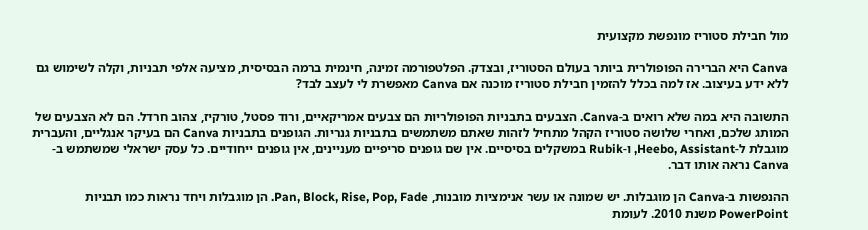מול חבילת סטוריז מונפשת מקצועית

Canva היא הברירה הפופולרית ביותר בעולם הסטוריז, ובצדק. הפלטפורמה זמינה, חינמית ברמה הבסיסית, מציעה אלפי תבניות, וקלה לשימוש גם ללא ידע בעיצוב. אז למה בכלל להזמין חבילת סטוריז מוכנה אם Canva מאפשרת לי לעצב לבד?

התשובה היא במה שלא רואים ב-Canva. הצבעים בתבניות הפופולריות הם צבעים אמריקאיים, ורוד פסטל, טורקיז, צהוב חרדל. הם לא הצבעים של המותג שלכם, ואחרי שלושה סטוריז הקהל מתחיל לזהות שאתם משתמשים בתבניות גנריות. הגופנים בתבניות Canva הם בעיקר אנגליים, והעברית מוגבלת ל-Heebo, Assistant, ו-Rubik במשקלים בסיסיים. אין שם גופנים סריפיים מעניינים, אין גופנים ייחודיים. כל עסק ישראלי שמשתמש ב-Canva נראה אותו דבר.

ההנפשות ב-Canva הן מוגבלות. יש שמונה או עשר אנימציות מובנות, Pan, Block, Rise, Pop, Fade. הן מוגבלות ויחד נראות כמו תבניות PowerPoint משנת 2010. לעומת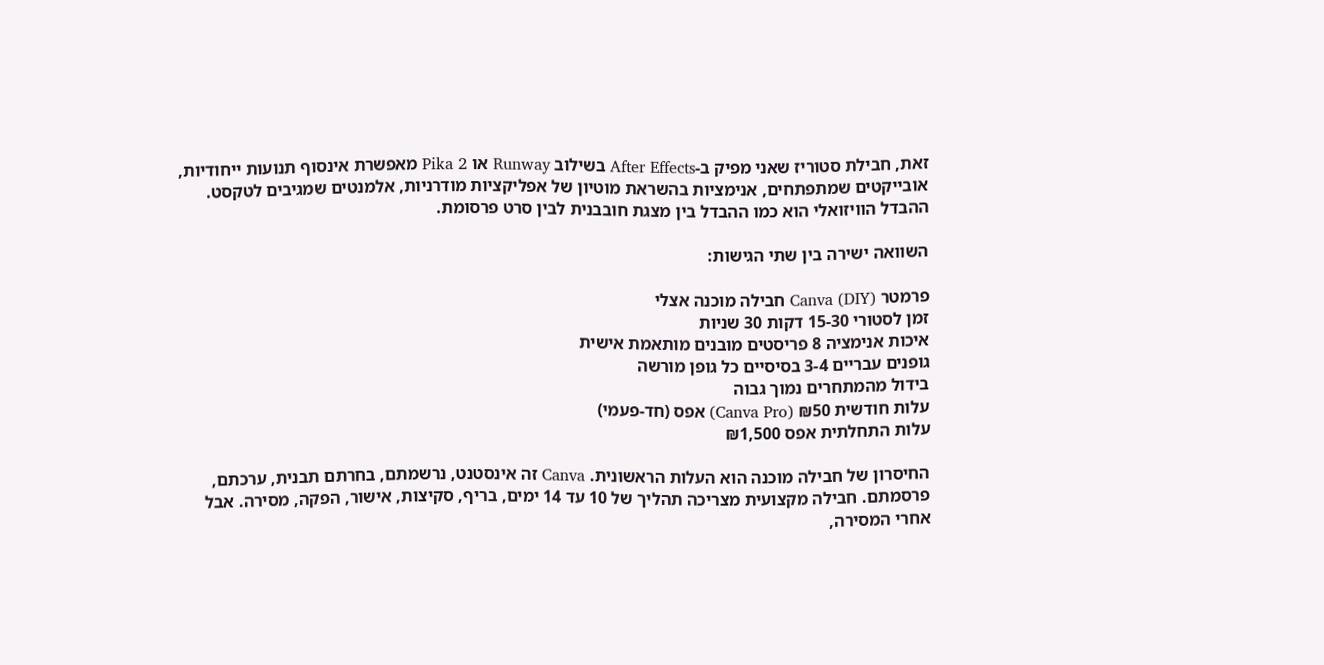זאת, חבילת סטוריז שאני מפיק ב-After Effects בשילוב Runway או Pika 2 מאפשרת אינסוף תנועות ייחודיות, אובייקטים שמתפתחים, אנימציות בהשראת מוטיון של אפליקציות מודרניות, אלמנטים שמגיבים לטקסט. ההבדל הוויזואלי הוא כמו ההבדל בין מצגת חובבנית לבין סרט פרסומת.

השוואה ישירה בין שתי הגישות:

פרמטר Canva (DIY) חבילה מוכנה אצלי
זמן לסטורי 15-30 דקות 30 שניות
איכות אנימציה 8 פריסטים מובנים מותאמת אישית
גופנים עבריים 3-4 בסיסיים כל גופן מורשה
בידול מהמתחרים נמוך גבוה
עלות חודשית ₪50 (Canva Pro) אפס (חד-פעמי)
עלות התחלתית אפס ₪1,500

החיסרון של חבילה מוכנה הוא העלות הראשונית. Canva זה אינסטנט, נרשמתם, בחרתם תבנית, ערכתם, פרסמתם. חבילה מקצועית מצריכה תהליך של 10 עד 14 ימים, בריף, סקיצות, אישור, הפקה, מסירה. אבל אחרי המסירה,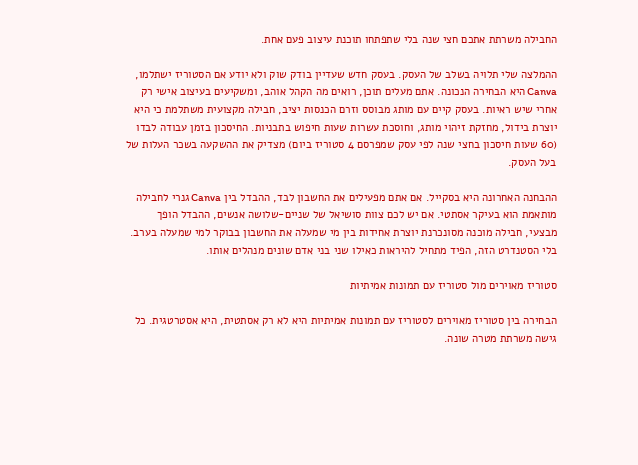החבילה משרתת אתכם חצי שנה בלי שתפתחו תוכנת עיצוב פעם אחת.

ההמלצה שלי תלויה בשלב של העסק. בעסק חדש שעדיין בודק שוק ולא יודע אם הסטוריז ישתלמו, Canva היא הבחירה הנכונה. אתם מעלים תוכן, רואים מה הקהל אוהב, ומשקיעים בעיצוב אישי רק אחרי שיש ראיות. בעסק קיים עם מותג מבוסס וזרם הכנסות יציב, חבילה מקצועית משתלמת כי היא יוצרת בידול, מחזקת זיהוי מותג, וחוסכת עשרות שעות חיפוש בתבניות. החיסכון בזמן עבודה לבדו (60 שעות חיסכון בחצי שנה לפי עסק שמפרסם 4 סטוריז ביום) מצדיק את ההשקעה בשכר העלות של בעל העסק.

ההבחנה האחרונה היא בסקייל. אם אתם מפעילים את החשבון לבד, ההבדל בין Canva גנרי לחבילה מותאמת הוא בעיקר אסתטי. אם יש לכם צוות סושיאל של שניים-שלושה אנשים, ההבדל הופך מבצעי, חבילה מוכנה מסונכרנת יוצרת אחידות בין מי שמעלה את החשבון בבוקר למי שמעלה בערב. בלי הסטנדרט הזה, הפיד מתחיל להיראות כאילו שני בני אדם שונים מנהלים אותו.

סטוריז מאוירים מול סטוריז עם תמונות אמיתיות

הבחירה בין סטוריז מאוירים לסטוריז עם תמונות אמיתיות היא לא רק אסתטית, היא אסטרטגית. כל גישה משרתת מטרה שונה.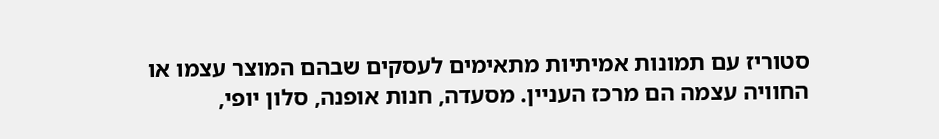סטוריז עם תמונות אמיתיות מתאימים לעסקים שבהם המוצר עצמו או החוויה עצמה הם מרכז העניין. מסעדה, חנות אופנה, סלון יופי,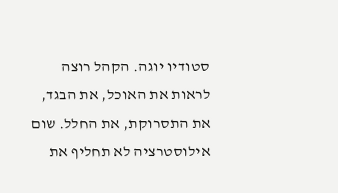סטודיו יוגה. הקהל רוצה לראות את האוכל, את הבגד, את התסרוקת, את החלל. שום אילוסטרציה לא תחליף את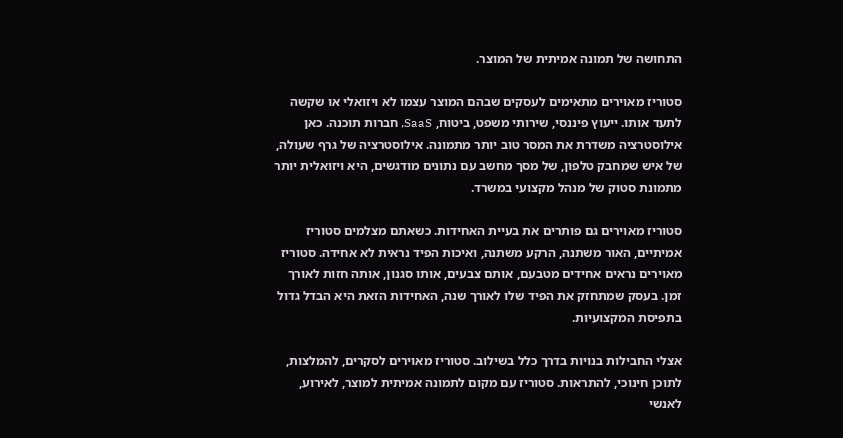התחושה של תמונה אמיתית של המוצר.

סטוריז מאוירים מתאימים לעסקים שבהם המוצר עצמו לא ויזואלי או שקשה לתעד אותו. ייעוץ פיננסי, שירותי משפט, ביטוח, SaaS, חברות תוכנה. כאן אילוסטרציה משדרת את המסר טוב יותר מתמונה. אילוסטרציה של גרף שעולה, של איש שמחבק טלפון, של מסך מחשב עם נתונים מודגשים, היא ויזואלית יותר מתמונת סטוק של מנהל מקצועי במשרד.

סטוריז מאוירים גם פותרים את בעיית האחידות. כשאתם מצלמים סטוריז אמיתיים, האור משתנה, הרקע משתנה, ואיכות הפיד נראית לא אחידה. סטוריז מאוירים נראים אחידים מטבעם, אותם צבעים, אותו סגנון, אותה חזות לאורך זמן. בעסק שמתחזק את הפיד שלו לאורך שנה, האחידות הזאת היא הבדל גדול בתפיסת המקצועיות.

אצלי החבילות בנויות בדרך כלל בשילוב. סטוריז מאוירים לסקרים, להמלצות, לתוכן חינוכי, להתראות. סטוריז עם מקום לתמונה אמיתית למוצר, לאירוע, לאנשי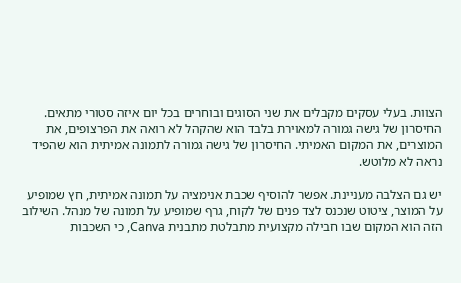הצוות. בעלי עסקים מקבלים את שני הסוגים ובוחרים בכל יום איזה סטורי מתאים. החיסרון של גישה גמורה למאוירת בלבד הוא שהקהל לא רואה את הפרצופים, את המוצרים, את המקום האמיתי. החיסרון של גישה גמורה לתמונה אמיתית הוא שהפיד נראה לא מלוטש.

יש גם הצלבה מעניינת. אפשר להוסיף שכבת אנימציה על תמונה אמיתית, חץ שמופיע על המוצר, ציטוט שנכנס לצד פנים של לקוח, גרף שמופיע על תמונה של מנהל. השילוב הזה הוא המקום שבו חבילה מקצועית מתבלטת מתבנית Canva, כי השכבות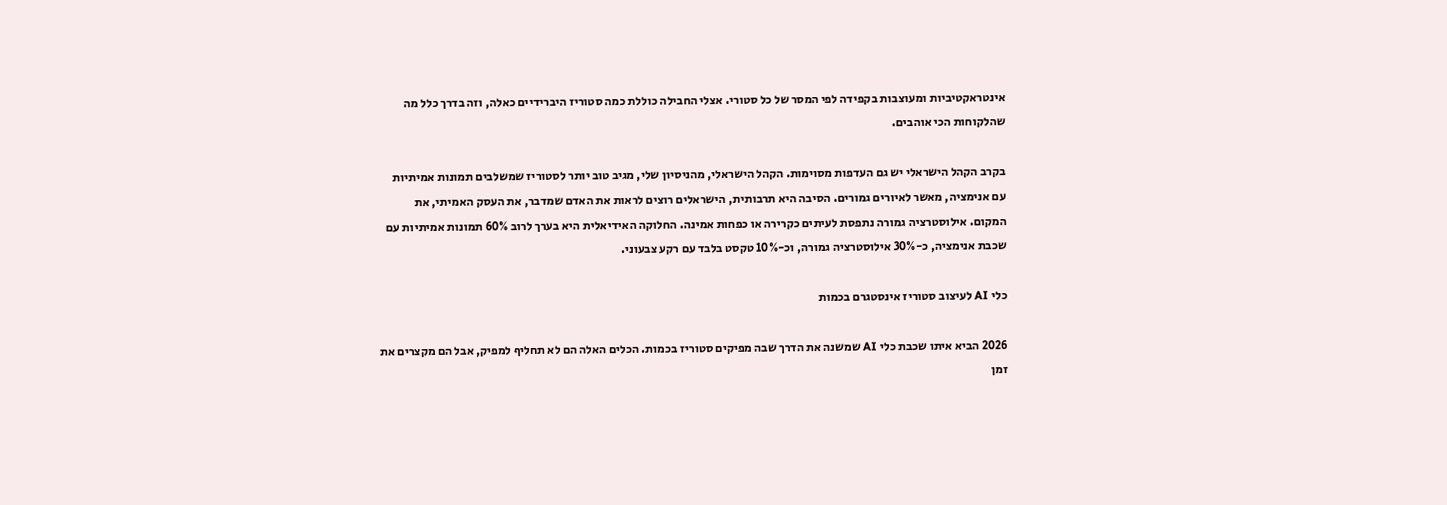אינטראקטיביות ומעוצבות בקפידה לפי המסר של כל סטורי. אצלי החבילה כוללת כמה סטוריז היברידיים כאלה, וזה בדרך כלל מה שהלקוחות הכי אוהבים.

בקרב הקהל הישראלי יש גם העדפות מסוימות. הקהל הישראלי, מהניסיון שלי, מגיב טוב יותר לסטוריז שמשלבים תמונות אמיתיות עם אנימציה, מאשר לאיורים גמורים. הסיבה היא תרבותית, הישראלים רוצים לראות את האדם שמדבר, את העסק האמיתי, את המקום. אילוסטרציה גמורה נתפסת לעיתים כקרירה או כפחות אמינה. החלוקה האידיאלית היא בערך לרוב 60% תמונות אמיתיות עם שכבת אנימציה, כ-30% אילוסטרציה גמורה, וכ-10% טקסט בלבד עם רקע צבעוני.

כלי AI לעיצוב סטוריז אינסטגרם בכמות

2026 הביא איתו שכבת כלי AI שמשנה את הדרך שבה מפיקים סטוריז בכמות. הכלים האלה הם לא תחליף למפיק, אבל הם מקצרים את זמן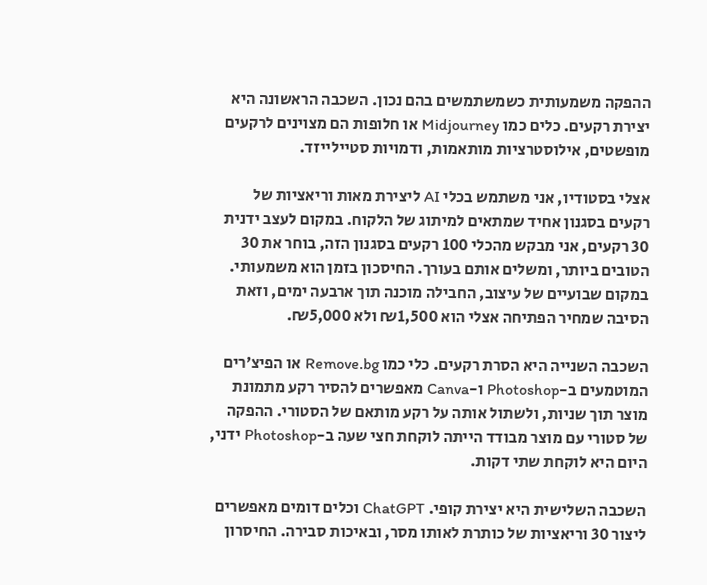ההפקה משמעותית כשמשתמשים בהם נכון. השכבה הראשונה היא יצירת רקעים. כלים כמו Midjourney או חלופות הם מצוינים לרקעים מופשטים, אילוסטרציות מותאמות, ודמויות סטיילייזד.

אצלי בסטודיו, אני משתמש בכלי AI ליצירת מאות וריאציות של רקעים בסגנון אחיד שמתאים למיתוג של הלקוח. במקום לעצב ידנית 30 רקעים, אני מבקש מהכלי 100 רקעים בסגנון הזה, בוחר את 30 הטובים ביותר, ומשלים אותם בעורך. החיסכון בזמן הוא משמעותי. במקום שבועיים של עיצוב, החבילה מוכנה תוך ארבעה ימים, וזאת הסיבה שמחיר הפתיחה אצלי הוא ₪1,500 ולא ₪5,000.

השכבה השנייה היא הסרת רקעים. כלי כמו Remove.bg או הפיצ׳רים המוטמעים ב-Photoshop ו-Canva מאפשרים להסיר רקע מתמונת מוצר תוך שניות, ולשתול אותה על רקע מותאם של הסטורי. ההפקה של סטורי עם מוצר מבודד הייתה לוקחת חצי שעה ב-Photoshop ידני, היום היא לוקחת שתי דקות.

השכבה השלישית היא יצירת קופי. ChatGPT וכלים דומים מאפשרים ליצור 30 וריאציות של כותרת לאותו מסר, ובאיכות סבירה. החיסרון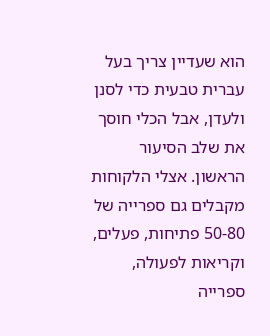הוא שעדיין צריך בעל עברית טבעית כדי לסנן ולעדן, אבל הכלי חוסך את שלב הסיעור הראשון. אצלי הלקוחות מקבלים גם ספרייה של 50-80 פתיחות, פעלים, וקריאות לפעולה, ספרייה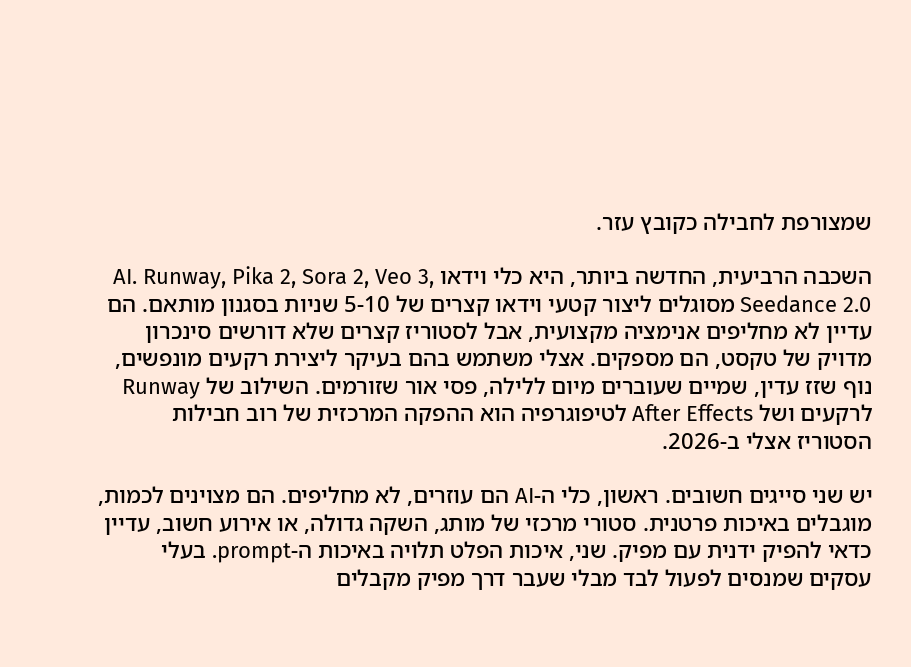שמצורפת לחבילה כקובץ עזר.

השכבה הרביעית, החדשה ביותר, היא כלי וידאו AI. Runway, Pika 2, Sora 2, Veo 3, Seedance 2.0 מסוגלים ליצור קטעי וידאו קצרים של 5-10 שניות בסגנון מותאם. הם עדיין לא מחליפים אנימציה מקצועית, אבל לסטוריז קצרים שלא דורשים סינכרון מדויק של טקסט, הם מספקים. אצלי משתמש בהם בעיקר ליצירת רקעים מונפשים, נוף שזז עדין, שמיים שעוברים מיום ללילה, פסי אור שזורמים. השילוב של Runway לרקעים ושל After Effects לטיפוגרפיה הוא ההפקה המרכזית של רוב חבילות הסטוריז אצלי ב-2026.

יש שני סייגים חשובים. ראשון, כלי ה-AI הם עוזרים, לא מחליפים. הם מצוינים לכמות, מוגבלים באיכות פרטנית. סטורי מרכזי של מותג, השקה גדולה, או אירוע חשוב, עדיין כדאי להפיק ידנית עם מפיק. שני, איכות הפלט תלויה באיכות ה-prompt. בעלי עסקים שמנסים לפעול לבד מבלי שעבר דרך מפיק מקבלים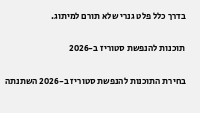בדרך כלל פלט גנרי שלא תורם למיתוג.

תוכנות להנפשת סטוריז ב-2026

בחירת התוכנות להנפשת סטוריז ב-2026 השתנתה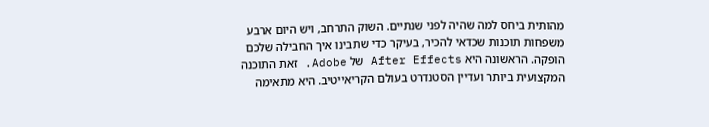מהותית ביחס למה שהיה לפני שנתיים. השוק התרחב, ויש היום ארבע משפחות תוכנות שכדאי להכיר, בעיקר כדי שתבינו איך החבילה שלכם הופקה. הראשונה היא After Effects של Adobe. זאת התוכנה המקצועית ביותר ועדיין הסטנדרט בעולם הקריאייטיב. היא מתאימה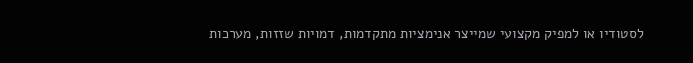לסטודיו או למפיק מקצועי שמייצר אנימציות מתקדמות, דמויות שזזות, מערכות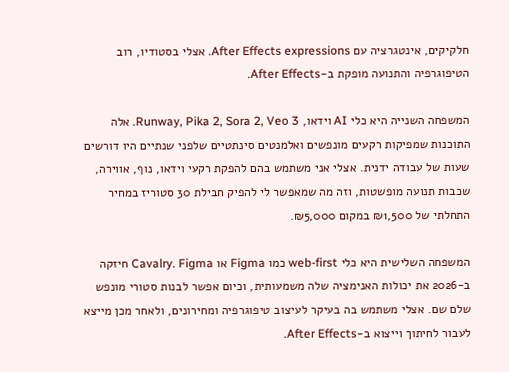חלקיקים, אינטגרציה עם After Effects expressions. אצלי בסטודיו, רוב הטיפוגרפיה והתנועה מופקת ב-After Effects.

המשפחה השנייה היא כלי AI וידאו, Runway, Pika 2, Sora 2, Veo 3. אלה התוכנות שמפיקות רקעים מונפשים ואלמנטים סינתטיים שלפני שנתיים היו דורשים שעות של עבודה ידנית. אצלי אני משתמש בהם להפקת רקעי וידאו, נוף, אווירה, שכבות תנועה מופשטות, וזה מה שמאפשר לי להפיק חבילת 30 סטוריז במחיר התחלתי של ₪1,500 במקום ₪5,000.

המשפחה השלישית היא כלי web-first כמו Figma או Cavalry. Figma חיזקה ב-2026 את יכולות האנימציה שלה משמעותית, וכיום אפשר לבנות סטורי מונפש שלם שם. אצלי משתמש בה בעיקר לעיצוב טיפוגרפיה ומחירונים, ולאחר מכן מייצא לעבור לחיתוך וייצוא ב-After Effects.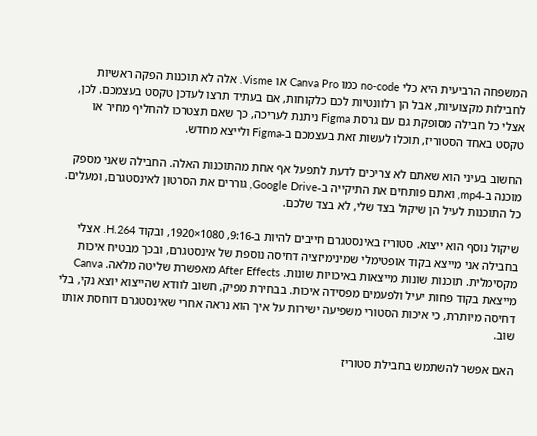המשפחה הרביעית היא כלי no-code כמו Canva Pro או Visme. אלה לא תוכנות הפקה ראשיות לחבילות מקצועיות, אבל הן רלוונטיות לכם כלקוחות, אם בעתיד תרצו לעדכן טקסט בעצמכם. לכן, אצלי כל חבילה מסופקת גם עם גרסת Figma ניתנת לעריכה, כך שאם תצטרכו להחליף מחיר או טקסט באחד הסטוריז, תוכלו לעשות זאת בעצמכם ב-Figma ולייצא מחדש.

החשוב בעיני הוא שאתם לא צריכים לדעת לתפעל אף אחת מהתוכנות האלה. החבילה שאני מספק מוכנה ב-mp4, ואתם פותחים את התיקייה ב-Google Drive, גוררים את הסרטון לאינסטגרם, ומעלים. כל התוכנות לעיל הן שיקול בצד שלי, לא בצד שלכם.

שיקול נוסף הוא ייצוא. סטוריז באינסטגרם חייבים להיות ב-9:16, 1080×1920, ובקוד H.264. אצלי בחבילה אני מייצא בקוד אופטימלי שמינימיזציה דחיסה נוספת של אינסטגרם, ובכך מבטיח איכות מקסימלית. תוכנות שונות מייצאות באיכויות שונות. After Effects מאפשרת שליטה מלאה. Canva מייצאת בקוד פחות יעיל ולפעמים מפסידה איכות. בבחירת מפיק, חשוב לוודא שהייצוא יוצא נקי, בלי דחיסה מיותרת, כי איכות הסטורי משפיעה ישירות על איך הוא נראה אחרי שאינסטגרם דוחסת אותו שוב.

האם אפשר להשתמש בחבילת סטוריז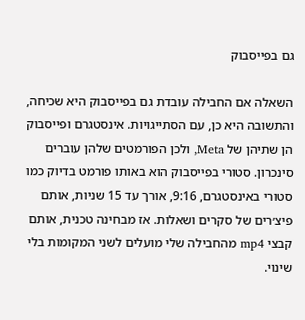גם בפייסבוק

השאלה אם החבילה עובדת גם בפייסבוק היא שכיחה, והתשובה היא כן, עם הסתייגויות. אינסטגרם ופייסבוק הן שתיהן של Meta, ולכן הפורמטים שלהן עוברים סינכרון. סטורי בפייסבוק הוא באותו פורמט בדיוק כמו סטורי באינסטגרם, 9:16, אורך עד 15 שניות, אותם פיצ׳רים של סקרים ושאלות. אז מבחינה טכנית, אותם קבצי mp4 מהחבילה שלי מועלים לשני המקומות בלי שינוי.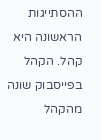ההסתייגות הראשונה היא קהל. הקהל בפייסבוק שונה מהקהל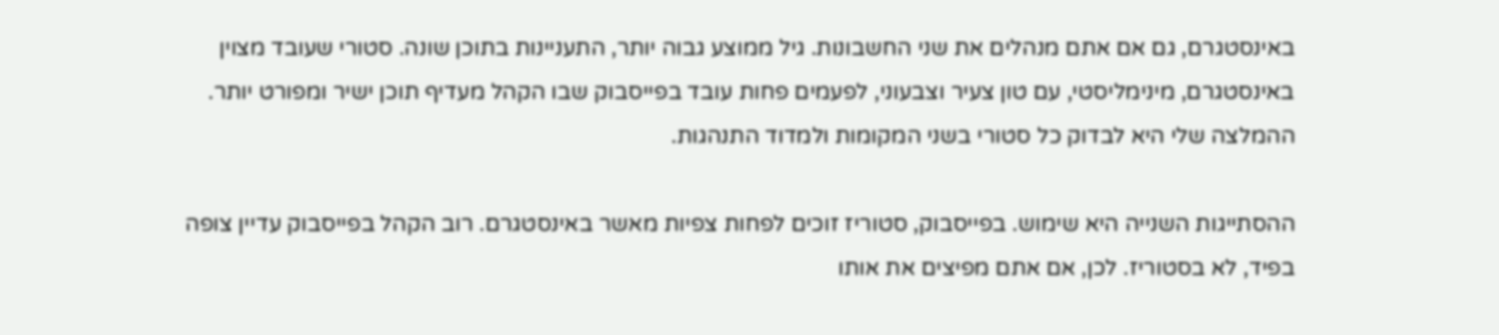באינסטגרם, גם אם אתם מנהלים את שני החשבונות. גיל ממוצע גבוה יותר, התעניינות בתוכן שונה. סטורי שעובד מצוין באינסטגרם, מינימליסטי, עם טון צעיר וצבעוני, לפעמים פחות עובד בפייסבוק שבו הקהל מעדיף תוכן ישיר ומפורט יותר. ההמלצה שלי היא לבדוק כל סטורי בשני המקומות ולמדוד התנהגות.

ההסתייגות השנייה היא שימוש. בפייסבוק, סטוריז זוכים לפחות צפיות מאשר באינסטגרם. רוב הקהל בפייסבוק עדיין צופה בפיד, לא בסטוריז. לכן, אם אתם מפיצים את אותו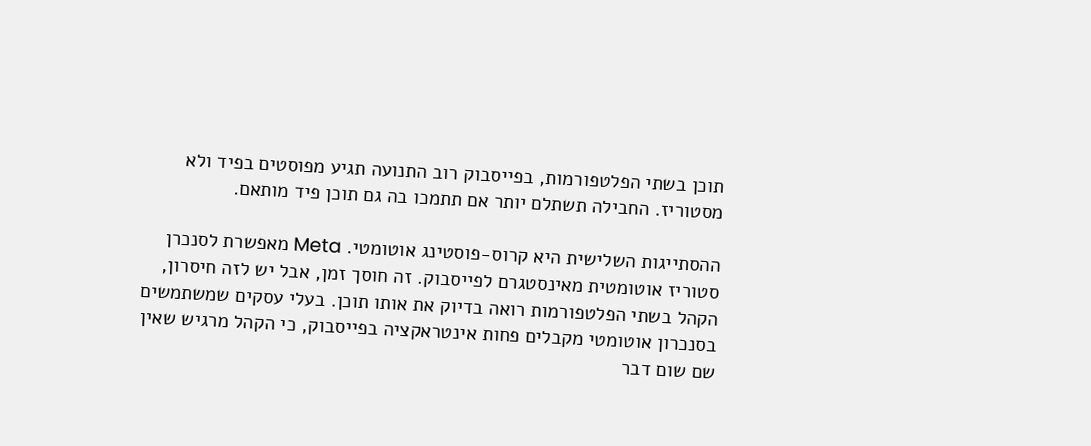תוכן בשתי הפלטפורמות, בפייסבוק רוב התנועה תגיע מפוסטים בפיד ולא מסטוריז. החבילה תשתלם יותר אם תתמכו בה גם תוכן פיד מותאם.

ההסתייגות השלישית היא קרוס-פוסטינג אוטומטי. Meta מאפשרת לסנכרן סטוריז אוטומטית מאינסטגרם לפייסבוק. זה חוסך זמן, אבל יש לזה חיסרון, הקהל בשתי הפלטפורמות רואה בדיוק את אותו תוכן. בעלי עסקים שמשתמשים בסנכרון אוטומטי מקבלים פחות אינטראקציה בפייסבוק, כי הקהל מרגיש שאין שם שום דבר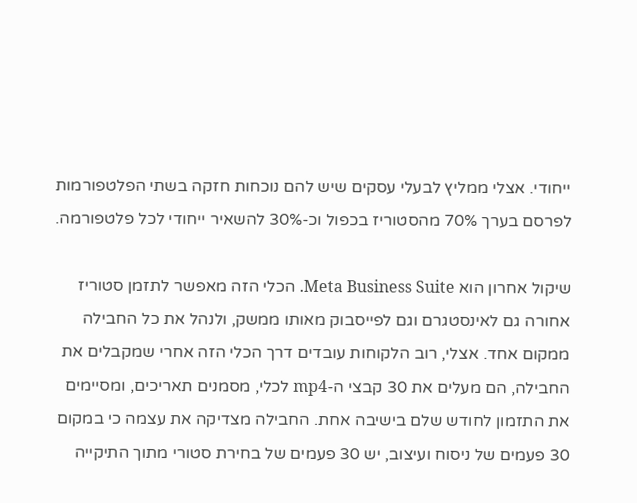ייחודי. אצלי ממליץ לבעלי עסקים שיש להם נוכחות חזקה בשתי הפלטפורמות לפרסם בערך 70% מהסטוריז בכפול וכ-30% להשאיר ייחודי לכל פלטפורמה.

שיקול אחרון הוא Meta Business Suite. הכלי הזה מאפשר לתזמן סטוריז אחורה גם לאינסטגרם וגם לפייסבוק מאותו ממשק, ולנהל את כל החבילה ממקום אחד. אצלי, רוב הלקוחות עובדים דרך הכלי הזה אחרי שמקבלים את החבילה, הם מעלים את 30 קבצי ה-mp4 לכלי, מסמנים תאריכים, ומסיימים את התזמון לחודש שלם בישיבה אחת. החבילה מצדיקה את עצמה כי במקום 30 פעמים של ניסוח ועיצוב, יש 30 פעמים של בחירת סטורי מתוך התיקייה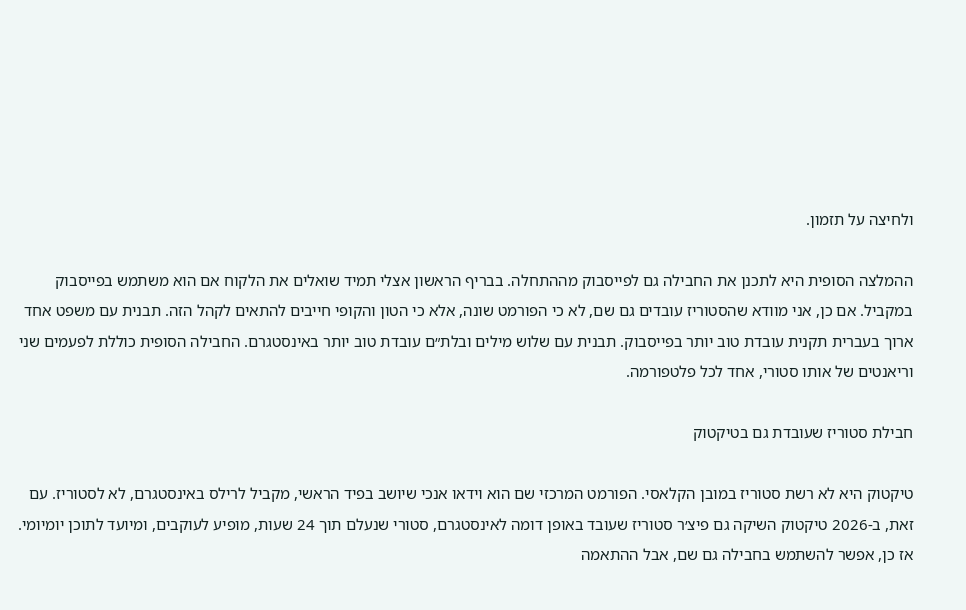ולחיצה על תזמון.

ההמלצה הסופית היא לתכנן את החבילה גם לפייסבוק מההתחלה. בבריף הראשון אצלי תמיד שואלים את הלקוח אם הוא משתמש בפייסבוק במקביל. אם כן, אני מוודא שהסטוריז עובדים גם שם, לא כי הפורמט שונה, אלא כי הטון והקופי חייבים להתאים לקהל הזה. תבנית עם משפט אחד ארוך בעברית תקנית עובדת טוב יותר בפייסבוק. תבנית עם שלוש מילים ובלת״ם עובדת טוב יותר באינסטגרם. החבילה הסופית כוללת לפעמים שני וריאנטים של אותו סטורי, אחד לכל פלטפורמה.

חבילת סטוריז שעובדת גם בטיקטוק

טיקטוק היא לא רשת סטוריז במובן הקלאסי. הפורמט המרכזי שם הוא וידאו אנכי שיושב בפיד הראשי, מקביל לרילס באינסטגרם, לא לסטוריז. עם זאת, ב-2026 טיקטוק השיקה גם פיצ׳ר סטוריז שעובד באופן דומה לאינסטגרם, סטורי שנעלם תוך 24 שעות, מופיע לעוקבים, ומיועד לתוכן יומיומי. אז כן, אפשר להשתמש בחבילה גם שם, אבל ההתאמה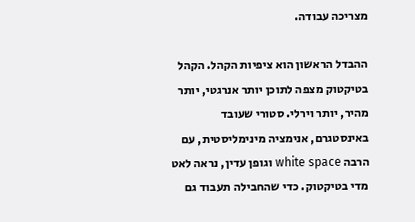מצריכה עבודה.

ההבדל הראשון הוא ציפיות הקהל. הקהל בטיקטוק מצפה לתוכן יותר אנרגטי, יותר מהיר, יותר וירלי. סטורי שעובד באינסטגרם, אנימציה מינימליסטית, עם הרבה white space וגופן עדין, נראה לאט מדי בטיקטוק. כדי שהחבילה תעבוד גם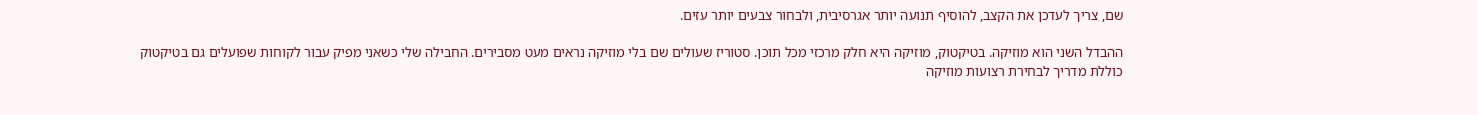שם, צריך לעדכן את הקצב, להוסיף תנועה יותר אגרסיבית, ולבחור צבעים יותר עזים.

ההבדל השני הוא מוזיקה. בטיקטוק, מוזיקה היא חלק מרכזי מכל תוכן. סטוריז שעולים שם בלי מוזיקה נראים מעט מסבירים. החבילה שלי כשאני מפיק עבור לקוחות שפועלים גם בטיקטוק כוללת מדריך לבחירת רצועות מוזיקה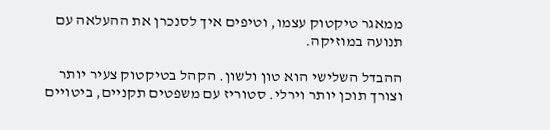ממאגר טיקטוק עצמו, וטיפים איך לסנכרן את ההעלאה עם תנועה במוזיקה.

ההבדל השלישי הוא טון ולשון. הקהל בטיקטוק צעיר יותר וצורך תוכן יותר וירלי. סטוריז עם משפטים תקניים, ביטויים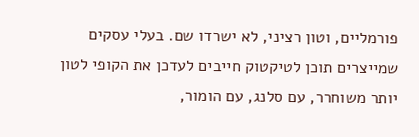פורמליים, וטון רציני, לא ישרדו שם. בעלי עסקים שמייצרים תוכן לטיקטוק חייבים לעדכן את הקופי לטון יותר משוחרר, עם סלנג, עם הומור,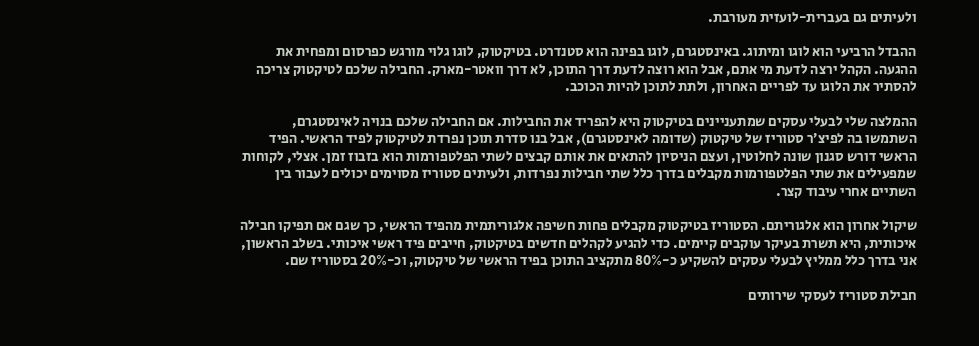ולעיתים גם בעברית-לועזית מעורבת.

ההבדל הרביעי הוא לוגו ומיתוג. באינסטגרם, לוגו בפינה הוא סטנדרט. בטיקטוק, לוגו גלוי מורגש כפרסום ומפחית את ההגעה. הקהל ירצה לדעת מי אתם, אבל הוא רוצה לדעת דרך התוכן, לא דרך וואטר-מארק. החבילה שלכם לטיקטוק צריכה להסתיר את הלוגו עד לפריים האחרון, ולתת לתוכן להיות הכוכב.

ההמלצה שלי לבעלי עסקים שמתעניינים בטיקטוק היא להפריד את החבילות. אם החבילה שלכם בנויה לאינסטגרם, השתמשו בה לפיצ׳ר סטוריז של טיקטוק (שדומה לאינסטגרם), אבל בנו סדרת תוכן נפרדת לטיקטוק לפיד הראשי. הפיד הראשי דורש סגנון שונה לחלוטין, ועצם הניסיון להתאים את אותם קבצים לשתי הפלטפורמות הוא בזבוז זמן. אצלי, לקוחות שמפעילים את שתי הפלטפורמות מקבלים בדרך כלל שתי חבילות נפרדות, ולעיתים סטוריז מסוימים יכולים לעבור בין השתיים אחרי עיבוד קצר.

שיקול אחרון הוא אלגוריתם. הסטוריז בטיקטוק מקבלים פחות חשיפה אלגוריתמית מהפיד הראשי, כך שגם אם תפיקו חבילה איכותית, היא תשרת בעיקר עוקבים קיימים. כדי להגיע לקהלים חדשים בטיקטוק, חייבים פיד ראשי איכותי. בשלב הראשון, אני בדרך כלל ממליץ לבעלי עסקים להשקיע כ-80% מתקציב התוכן בפיד הראשי של טיקטוק, וכ-20% בסטוריז שם.

חבילת סטוריז לעסקי שירותים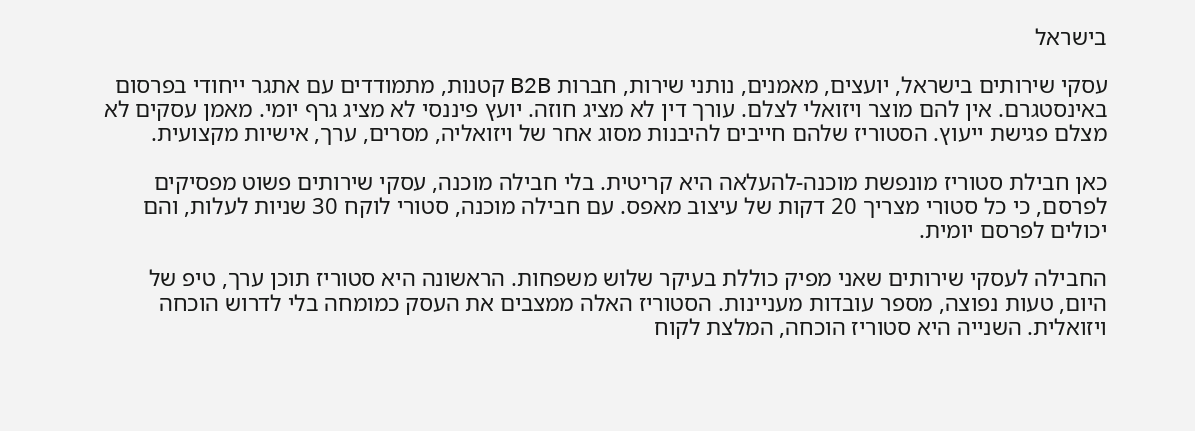בישראל

עסקי שירותים בישראל, יועצים, מאמנים, נותני שירות, חברות B2B קטנות, מתמודדים עם אתגר ייחודי בפרסום באינסטגרם. אין להם מוצר ויזואלי לצלם. עורך דין לא מציג חוזה. יועץ פיננסי לא מציג גרף יומי. מאמן עסקים לא מצלם פגישת ייעוץ. הסטוריז שלהם חייבים להיבנות מסוג אחר של ויזואליה, מסרים, ערך, אישיות מקצועית.

כאן חבילת סטוריז מונפשת מוכנה-להעלאה היא קריטית. בלי חבילה מוכנה, עסקי שירותים פשוט מפסיקים לפרסם, כי כל סטורי מצריך 20 דקות של עיצוב מאפס. עם חבילה מוכנה, סטורי לוקח 30 שניות לעלות, והם יכולים לפרסם יומית.

החבילה לעסקי שירותים שאני מפיק כוללת בעיקר שלוש משפחות. הראשונה היא סטוריז תוכן ערך, טיפ של היום, טעות נפוצה, מספר עובדות מעניינות. הסטוריז האלה ממצבים את העסק כמומחה בלי לדרוש הוכחה ויזואלית. השנייה היא סטוריז הוכחה, המלצת לקוח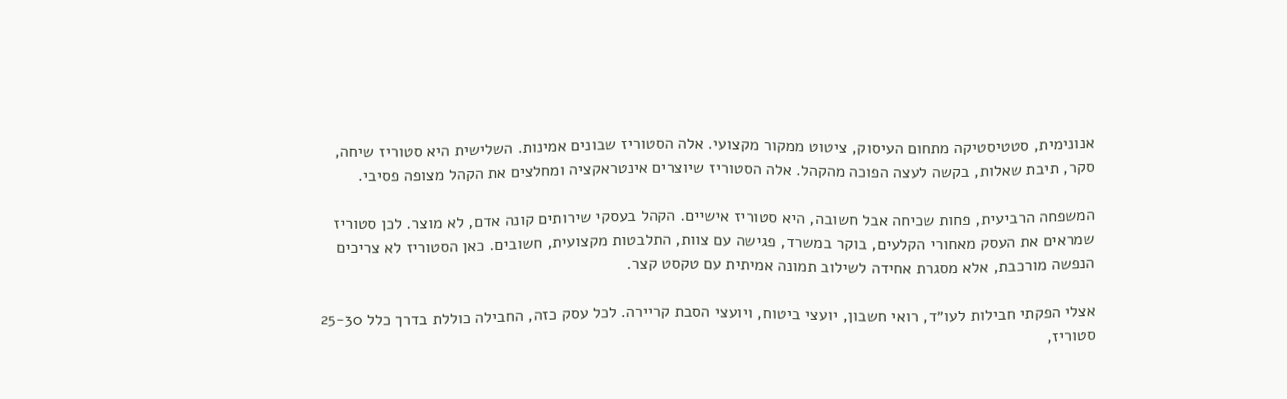אנונימית, סטטיסטיקה מתחום העיסוק, ציטוט ממקור מקצועי. אלה הסטוריז שבונים אמינות. השלישית היא סטוריז שיחה, סקר, תיבת שאלות, בקשה לעצה הפוכה מהקהל. אלה הסטוריז שיוצרים אינטראקציה ומחלצים את הקהל מצופה פסיבי.

המשפחה הרביעית, פחות שכיחה אבל חשובה, היא סטוריז אישיים. הקהל בעסקי שירותים קונה אדם, לא מוצר. לכן סטוריז שמראים את העסק מאחורי הקלעים, בוקר במשרד, פגישה עם צוות, התלבטות מקצועית, חשובים. כאן הסטוריז לא צריכים הנפשה מורכבת, אלא מסגרת אחידה לשילוב תמונה אמיתית עם טקסט קצר.

אצלי הפקתי חבילות לעו״ד, רואי חשבון, יועצי ביטוח, ויועצי הסבת קריירה. לכל עסק כזה, החבילה כוללת בדרך כלל 25-30 סטוריז,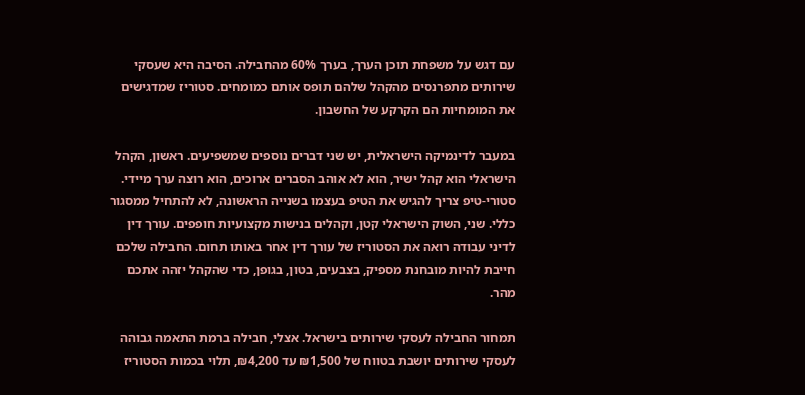עם דגש על משפחת תוכן הערך, בערך 60% מהחבילה. הסיבה היא שעסקי שירותים מתפרנסים מהקהל שלהם תופס אותם כמומחים. סטוריז שמדגישים את המומחיות הם הקרקע של החשבון.

במעבר לדינמיקה הישראלית, יש שני דברים נוספים שמשפיעים. ראשון, הקהל הישראלי הוא קהל ישיר, הוא לא אוהב הסברים ארוכים, הוא רוצה ערך מיידי. סטורי-טיפ צריך להגיש את הטיפ בעצמו בשנייה הראשונה, לא להתחיל ממסגור כללי. שני, השוק הישראלי קטן, וקהלים בנישות מקצועיות חופפים. עורך דין לדיני עבודה רואה את הסטוריז של עורך דין אחר באותו תחום. החבילה שלכם חייבת להיות מובחנת מספיק, בצבעים, בטון, בגופן, כדי שהקהל יזהה אתכם מהר.

תמחור החבילה לעסקי שירותים בישראל. אצלי, חבילה ברמת התאמה גבוהה לעסקי שירותים יושבת בטווח של ₪1,500 עד ₪4,200, תלוי בכמות הסטוריז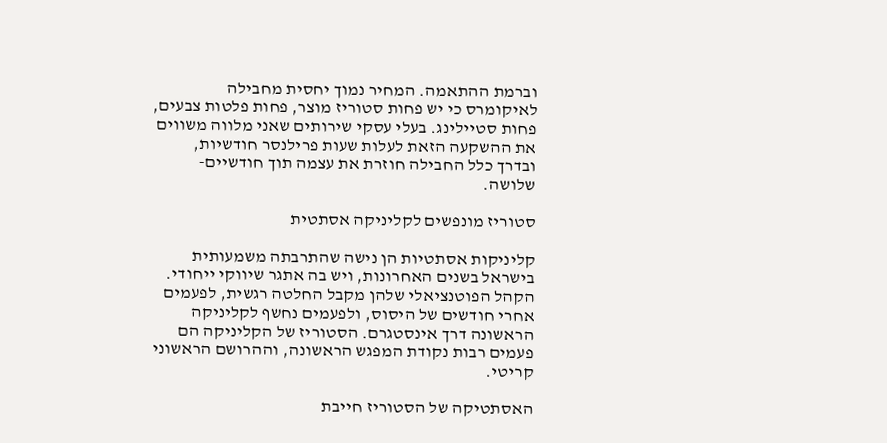וברמת ההתאמה. המחיר נמוך יחסית מחבילה לאיקומרס כי יש פחות סטוריז מוצר, פחות פלטות צבעים, פחות סטיילינג. בעלי עסקי שירותים שאני מלווה משווים את ההשקעה הזאת לעלות שעות פרילנסר חודשיות, ובדרך כלל החבילה חוזרת את עצמה תוך חודשיים-שלושה.

סטוריז מונפשים לקליניקה אסתטית

קליניקות אסתטיות הן נישה שהתרבתה משמעותית בישראל בשנים האחרונות, ויש בה אתגר שיווקי ייחודי. הקהל הפוטנציאלי שלהן מקבל החלטה רגשית, לפעמים אחרי חודשים של היסוס, ולפעמים נחשף לקליניקה הראשונה דרך אינסטגרם. הסטוריז של הקליניקה הם פעמים רבות נקודת המפגש הראשונה, וההרושם הראשוני קריטי.

האסתטיקה של הסטוריז חייבת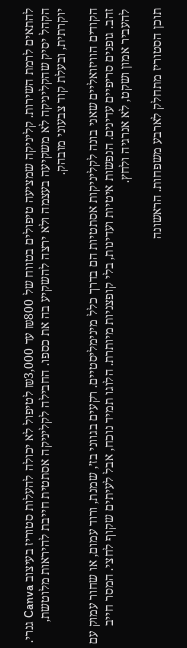להתאים לרמת השירות. קליניקה שמציעה טיפולים בטווח של ₪800 עד ₪3,000 לטיפול לא יכולה להעלות סטוריז בעיצוב Canva גנרי. הקהל יסיק שהקליניקה לא משקיעה בעצמה ולא ירצה להשקיע בה את כספו. החבילה לקליניקה אסתטית חייבת להיראות מלוטשת, יוקרתית, ובעלת קוד צבעוני מובהק.

הקודים הוויזואליים שאני בונה לקליניקות אסתטיות הם בדרך כלל מינימליסטיים. רקעים בגווני בז׳, שמנת, ורוד עמום, או שחור עמוק עם זהב. גופנים סריפיים עדינים. הנפשות איטיות ועדינות, בלי קופצניות מיותרת. הלוגו תמיד נוכח, אבל לעיתים שקוף לחצי. המסר חייב להעביר אמון ושקט, לא אנרגיה ולחץ.

תוכן הסטוריז מתחלק לארבע משפחות. הראשונה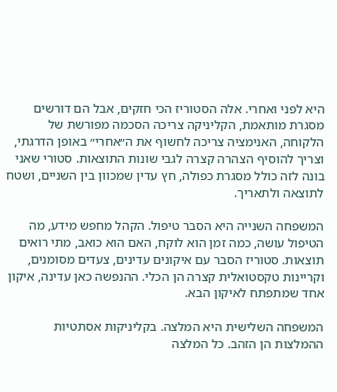היא לפני ואחרי. אלה הסטוריז הכי חזקים, אבל הם דורשים מסגרת מותאמת, הקליניקה צריכה הסכמה מפורשת של הלקוחה, האנימציה צריכה לחשוף את ה״אחרי״ באופן הדרגתי, וצריך להוסיף הצהרה קצרה לגבי שונות התוצאות. סטורי שאני בונה לזה כולל מסגרת כפולה, חץ עדין שמכוון בין השניים, ושטח לתוצאה ולתאריך.

המשפחה השנייה היא הסבר טיפול. הקהל מחפש מידע, מה הטיפול עושה, כמה זמן הוא לוקח, האם הוא כואב, מתי רואים תוצאות. סטוריז הסבר עם איקונים עדינים, צעדים מסומנים, וקריינות טקסטואלית קצרה הן הכלי. ההנפשה כאן עדינה, איקון אחד שמתפתח לאיקון הבא.

המשפחה השלישית היא המלצה. בקליניקות אסתטיות ההמלצות הן הזהב. כל המלצה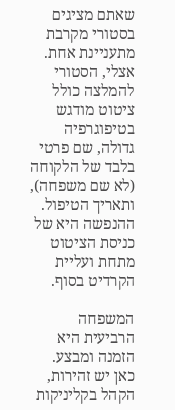שאתם מציגים בסטורי מקרבת מתעניינת אחת. אצלי, הסטורי להמלצה כולל ציטוט מודגש בטיפוגרפיה גדולה, שם פרטי בלבד של הלקוחה (לא שם משפחה), ותאריך הטיפול. ההנפשה היא של כניסת הציטוט מתחת ועליית הקרדיט בסוף.

המשפחה הרביעית היא הזמנה ומבצע. כאן יש זהירות, הקהל בקליניקות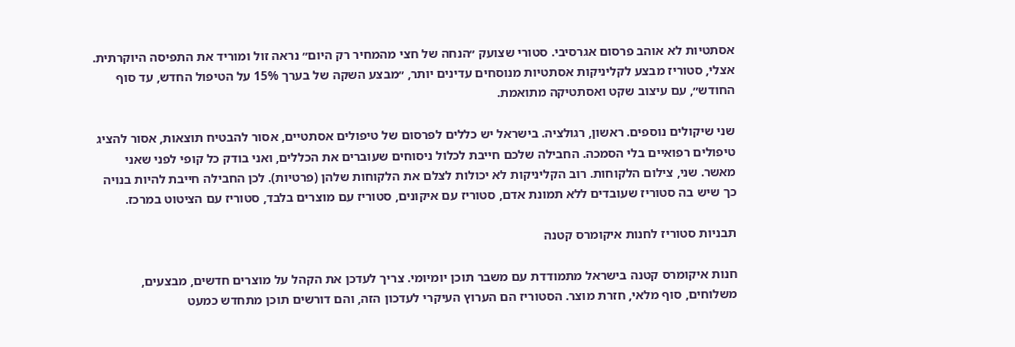אסתטיות לא אוהב פרסום אגרסיבי. סטורי שצועק ״הנחה של חצי מהמחיר רק היום״ נראה זול ומוריד את התפיסה היוקרתית. אצלי, סטוריז מבצע לקליניקות אסתטיות מנוסחים עדינים יותר, ״מבצע השקה של בערך 15% על הטיפול החדש, עד סוף החודש״, עם עיצוב שקט ואסתטיקה מתואמת.

שני שיקולים נוספים. ראשון, רגולציה. בישראל יש כללים לפרסום של טיפולים אסתטיים, אסור להבטיח תוצאות, אסור להציג טיפולים רפואיים בלי הסמכה. החבילה שלכם חייבת לכלול ניסוחים שעוברים את הכללים, ואני בודק כל קופי לפני שאני מאשר. שני, צילום הלקוחות. רוב הקליניקות לא יכולות לצלם את הלקוחות שלהן (פרטיות). לכן החבילה חייבת להיות בנויה כך שיש בה סטוריז שעובדים ללא תמונת אדם, סטוריז עם איקונים, סטוריז עם מוצרים בלבד, סטוריז עם הציטוט במרכז.

תבניות סטוריז לחנות איקומרס קטנה

חנות איקומרס קטנה בישראל מתמודדת עם משבר תוכן יומיומי. צריך לעדכן את הקהל על מוצרים חדשים, מבצעים, משלוחים, סוף מלאי, חזרת מוצר. הסטוריז הם הערוץ העיקרי לעדכון הזה, והם דורשים תוכן מתחדש כמעט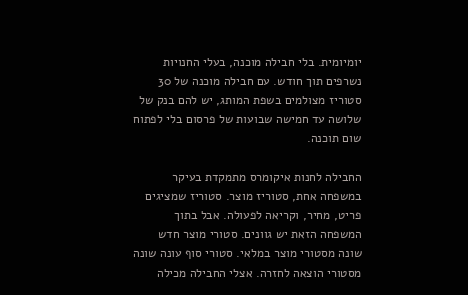יומיומית. בלי חבילה מוכנה, בעלי החנויות נשרפים תוך חודש. עם חבילה מוכנה של 30 סטוריז מצולמים בשפת המותג, יש להם בנק של שלושה עד חמישה שבועות של פרסום בלי לפתוח שום תוכנה.

החבילה לחנות איקומרס מתמקדת בעיקר במשפחה אחת, סטוריז מוצר. סטוריז שמציגים פריט, מחיר, וקריאה לפעולה. אבל בתוך המשפחה הזאת יש גוונים. סטורי מוצר חדש שונה מסטורי מוצר במלאי. סטורי סוף עונה שונה מסטורי הוצאה לחזרה. אצלי החבילה מכילה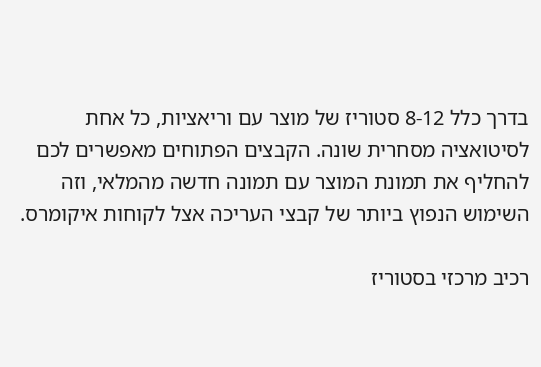בדרך כלל 8-12 סטוריז של מוצר עם וריאציות, כל אחת לסיטואציה מסחרית שונה. הקבצים הפתוחים מאפשרים לכם להחליף את תמונת המוצר עם תמונה חדשה מהמלאי, וזה השימוש הנפוץ ביותר של קבצי העריכה אצל לקוחות איקומרס.

רכיב מרכזי בסטוריז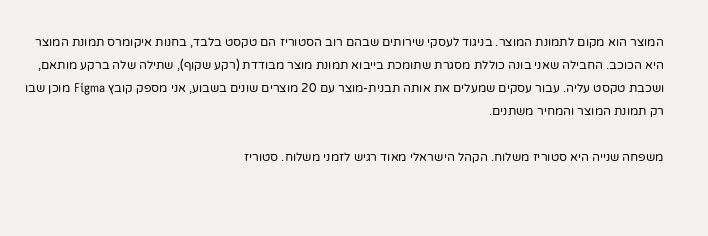המוצר הוא מקום לתמונת המוצר. בניגוד לעסקי שירותים שבהם רוב הסטוריז הם טקסט בלבד, בחנות איקומרס תמונת המוצר היא הכוכב. החבילה שאני בונה כוללת מסגרת שתומכת בייבוא תמונת מוצר מבודדת (רקע שקוף), שתילה שלה ברקע מותאם, ושכבת טקסט עליה. עבור עסקים שמעלים את אותה תבנית-מוצר עם 20 מוצרים שונים בשבוע, אני מספק קובץ Figma מוכן שבו רק תמונת המוצר והמחיר משתנים.

משפחה שנייה היא סטוריז משלוח. הקהל הישראלי מאוד רגיש לזמני משלוח. סטוריז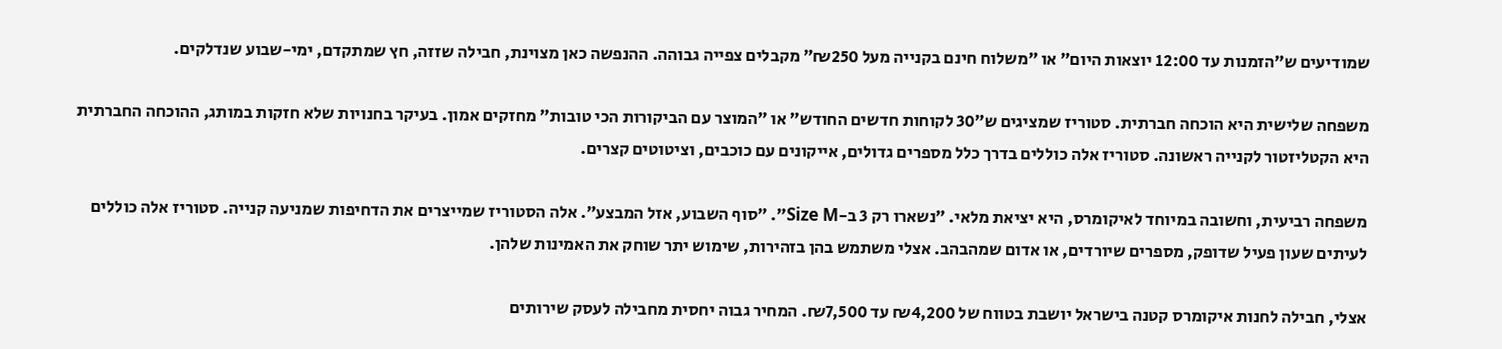שמודיעים ש״הזמנות עד 12:00 יוצאות היום״ או ״משלוח חינם בקנייה מעל ₪250״ מקבלים צפייה גבוהה. ההנפשה כאן מצוינת, חבילה שזזה, חץ שמתקדם, ימי-שבוע שנדלקים.

משפחה שלישית היא הוכחה חברתית. סטוריז שמציגים ש״30 לקוחות חדשים החודש״ או ״המוצר עם הביקורות הכי טובות״ מחזקים אמון. בעיקר בחנויות שלא חזקות במותג, ההוכחה החברתית היא הקטליזטור לקנייה ראשונה. סטוריז אלה כוללים בדרך כלל מספרים גדולים, אייקונים עם כוכבים, וציטוטים קצרים.

משפחה רביעית, וחשובה במיוחד לאיקומרס, היא יציאת מלאי. ״נשארו רק 3 ב-Size M״. ״סוף השבוע, אזל המבצע״. אלה הסטוריז שמייצרים את הדחיפות שמניעה קנייה. סטוריז אלה כוללים לעיתים שעון פעיל שדופק, מספרים שיורדים, או אדום שמהבהב. אצלי משתמש בהן בזהירות, שימוש יתר שוחק את האמינות שלהן.

אצלי, חבילה לחנות איקומרס קטנה בישראל יושבת בטווח של ₪4,200 עד ₪7,500. המחיר גבוה יחסית מחבילה לעסק שירותים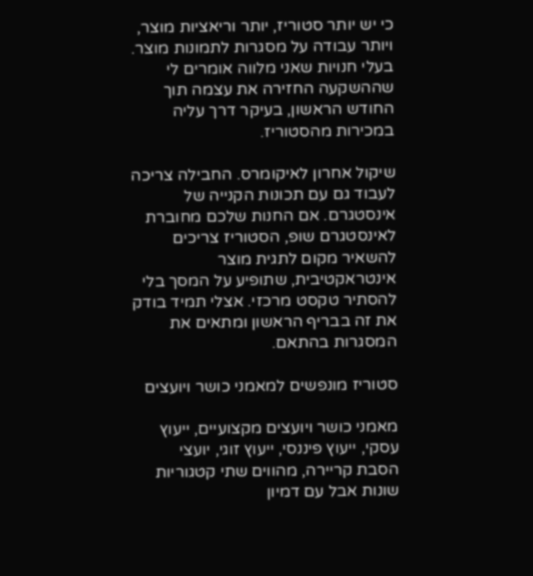כי יש יותר סטוריז, יותר וריאציות מוצר, ויותר עבודה על מסגרות לתמונות מוצר. בעלי חנויות שאני מלווה אומרים לי שההשקעה החזירה את עצמה תוך החודש הראשון, בעיקר דרך עליה במכירות מהסטוריז.

שיקול אחרון לאיקומרס. החבילה צריכה לעבוד גם עם תכונות הקנייה של אינסטגרם. אם החנות שלכם מחוברת לאינסטגרם שופ, הסטוריז צריכים להשאיר מקום לתגית מוצר אינטראקטיבית, שתופיע על המסך בלי להסתיר טקסט מרכזי. אצלי תמיד בודק את זה בבריף הראשון ומתאים את המסגרות בהתאם.

סטוריז מונפשים למאמני כושר ויועצים

מאמני כושר ויועצים מקצועיים, ייעוץ עסקי, ייעוץ פיננסי, ייעוץ זוגי, יועצי הסבת קריירה, מהווים שתי קטגוריות שונות אבל עם דמיון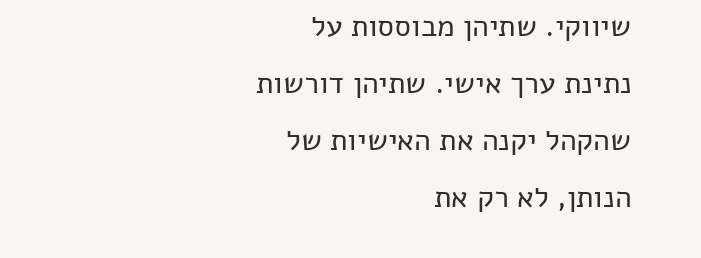שיווקי. שתיהן מבוססות על נתינת ערך אישי. שתיהן דורשות שהקהל יקנה את האישיות של הנותן, לא רק את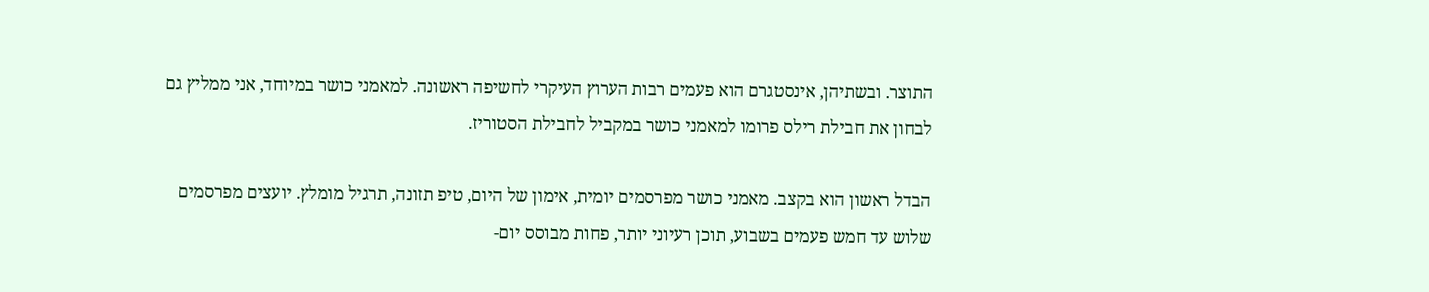התוצר. ובשתיהן, אינסטגרם הוא פעמים רבות הערוץ העיקרי לחשיפה ראשונה. למאמני כושר במיוחד, אני ממליץ גם לבחון את חבילת רילס פרומו למאמני כושר במקביל לחבילת הסטוריז.

הבדל ראשון הוא בקצב. מאמני כושר מפרסמים יומית, אימון של היום, טיפ תזונה, תרגיל מומלץ. יועצים מפרסמים שלוש עד חמש פעמים בשבוע, תוכן רעיוני יותר, פחות מבוסס יום-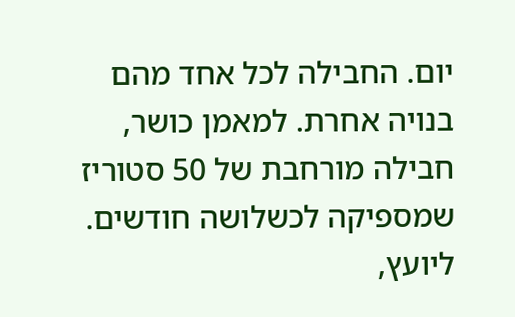יום. החבילה לכל אחד מהם בנויה אחרת. למאמן כושר, חבילה מורחבת של 50 סטוריז שמספיקה לכשלושה חודשים. ליועץ,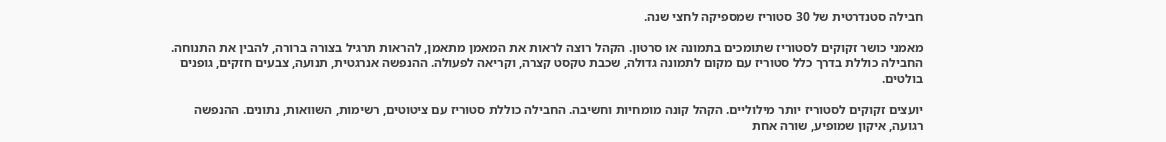חבילה סטנדרטית של 30 סטוריז שמספיקה לחצי שנה.

מאמני כושר זקוקים לסטוריז שתומכים בתמונה או סרטון. הקהל רוצה לראות את המאמן מתאמן, להראות תרגיל בצורה ברורה, להבין את התנוחה. החבילה כוללת בדרך כלל סטוריז עם מקום לתמונה גדולה, שכבת טקסט קצרה, וקריאה לפעולה. ההנפשה אנרגטית, תנועה, צבעים חזקים, גופנים בולטים.

יועצים זקוקים לסטוריז יותר מילוליים. הקהל קונה מומחיות וחשיבה. החבילה כוללת סטוריז עם ציטוטים, רשימות, השוואות, נתונים. ההנפשה רגועה, איקון שמופיע, שורה אחת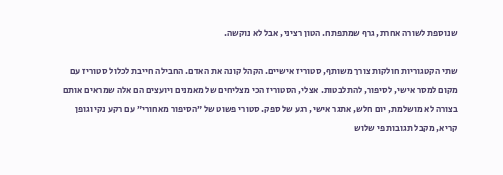שנוספת לשורה אחרת, גרף שמתפתח. הטון רציני, אבל לא נוקשה.

שתי הקטגוריות חולקות צורך משותף, סטוריז אישיים. הקהל קונה את האדם. החבילה חייבת לכלול סטוריז עם מקום למסר אישי, לסיפור, להתלבטות. אצלי, הסטוריז הכי מצליחים של מאמנים ויועצים הם אלה שמראים אותם בצורה לא מושלמת, יום חלש, אתגר אישי, רגע של ספק. סטורי פשוט של ״הסיפור מאחורי״ עם רקע נקי וגופן קריא, מקבל תגובות פי שלוש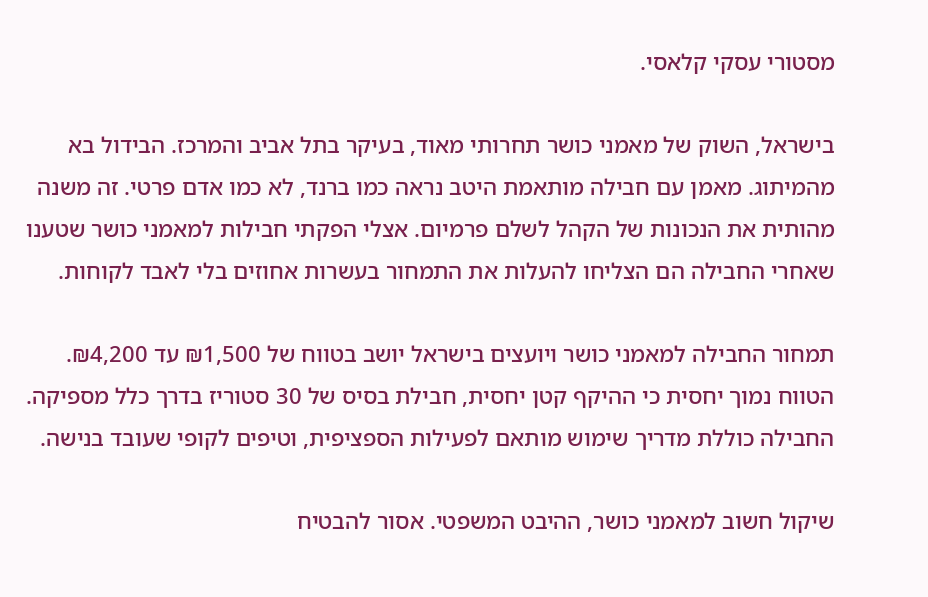מסטורי עסקי קלאסי.

בישראל, השוק של מאמני כושר תחרותי מאוד, בעיקר בתל אביב והמרכז. הבידול בא מהמיתוג. מאמן עם חבילה מותאמת היטב נראה כמו ברנד, לא כמו אדם פרטי. זה משנה מהותית את הנכונות של הקהל לשלם פרמיום. אצלי הפקתי חבילות למאמני כושר שטענו שאחרי החבילה הם הצליחו להעלות את התמחור בעשרות אחוזים בלי לאבד לקוחות.

תמחור החבילה למאמני כושר ויועצים בישראל יושב בטווח של ₪1,500 עד ₪4,200. הטווח נמוך יחסית כי ההיקף קטן יחסית, חבילת בסיס של 30 סטוריז בדרך כלל מספיקה. החבילה כוללת מדריך שימוש מותאם לפעילות הספציפית, וטיפים לקופי שעובד בנישה.

שיקול חשוב למאמני כושר, ההיבט המשפטי. אסור להבטיח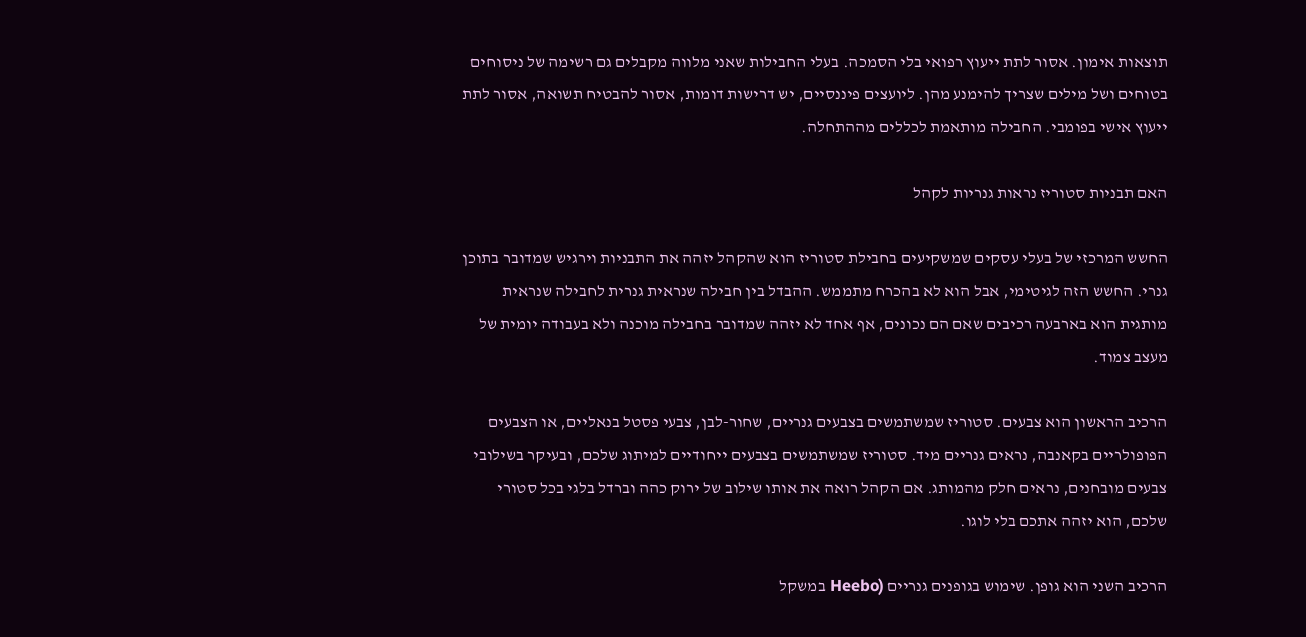תוצאות אימון. אסור לתת ייעוץ רפואי בלי הסמכה. בעלי החבילות שאני מלווה מקבלים גם רשימה של ניסוחים בטוחים ושל מילים שצריך להימנע מהן. ליועצים פיננסיים, יש דרישות דומות, אסור להבטיח תשואה, אסור לתת ייעוץ אישי בפומבי. החבילה מותאמת לכללים מההתחלה.

האם תבניות סטוריז נראות גנריות לקהל

החשש המרכזי של בעלי עסקים שמשקיעים בחבילת סטוריז הוא שהקהל יזהה את התבניות וירגיש שמדובר בתוכן גנרי. החשש הזה לגיטימי, אבל הוא לא בהכרח מתממש. ההבדל בין חבילה שנראית גנרית לחבילה שנראית מותגית הוא בארבעה רכיבים שאם הם נכונים, אף אחד לא יזהה שמדובר בחבילה מוכנה ולא בעבודה יומית של מעצב צמוד.

הרכיב הראשון הוא צבעים. סטוריז שמשתמשים בצבעים גנריים, שחור-לבן, צבעי פסטל בנאליים, או הצבעים הפופולריים בקאנבה, נראים גנריים מיד. סטוריז שמשתמשים בצבעים ייחודיים למיתוג שלכם, ובעיקר בשילובי צבעים מובחנים, נראים חלק מהמותג. אם הקהל רואה את אותו שילוב של ירוק כהה וברדל בלגי בכל סטורי שלכם, הוא יזהה אתכם בלי לוגו.

הרכיב השני הוא גופן. שימוש בגופנים גנריים (Heebo במשקל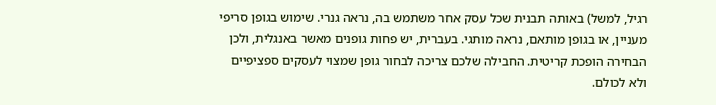רגיל, למשל) באותה תבנית שכל עסק אחר משתמש בה, נראה גנרי. שימוש בגופן סריפי מעניין, או בגופן מותאם, נראה מותגי. בעברית, יש פחות גופנים מאשר באנגלית, ולכן הבחירה הופכת קריטית. החבילה שלכם צריכה לבחור גופן שמצוי לעסקים ספציפיים ולא לכולם.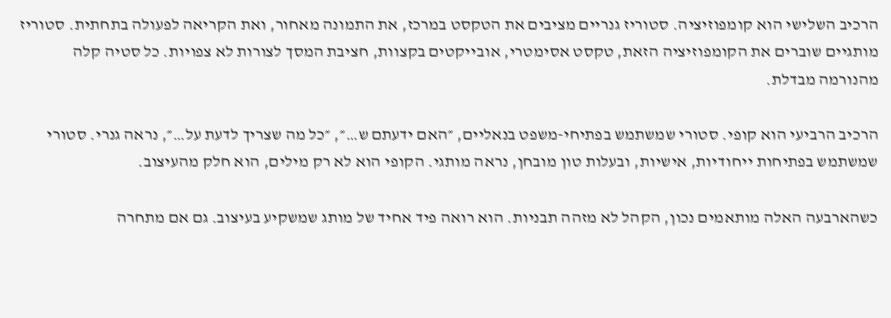הרכיב השלישי הוא קומפוזיציה. סטוריז גנריים מציבים את הטקסט במרכז, את התמונה מאחור, ואת הקריאה לפעולה בתחתית. סטוריז מותגיים שוברים את הקומפוזיציה הזאת, טקסט אסימטרי, אובייקטים בקצוות, חציבת המסך לצורות לא צפויות. כל סטיה קלה מהנורמה מבדלת.

הרכיב הרביעי הוא קופי. סטורי שמשתמש בפתיחי-משפט בנאליים, ״האם ידעתם ש…״, ״כל מה שצריך לדעת על…״, נראה גנרי. סטורי שמשתמש בפתיחות ייחודיות, אישיות, ובעלות טון מובחן, נראה מותגי. הקופי הוא לא רק מילים, הוא חלק מהעיצוב.

כשהארבעה האלה מותאמים נכון, הקהל לא מזהה תבניות. הוא רואה פיד אחיד של מותג שמשקיע בעיצוב. גם אם מתחרה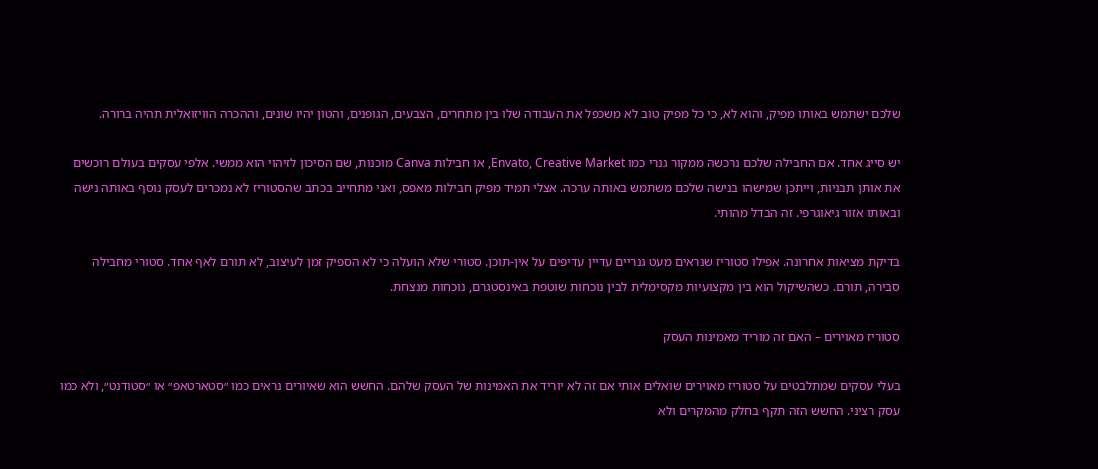שלכם ישתמש באותו מפיק, והוא לא, כי כל מפיק טוב לא משכפל את העבודה שלו בין מתחרים, הצבעים, הגופנים, והטון יהיו שונים, וההכרה הוויזואלית תהיה ברורה.

יש סייג אחד. אם החבילה שלכם נרכשה ממקור גנרי כמו Envato, Creative Market, או חבילות Canva מוכנות, שם הסיכון לזיהוי הוא ממשי. אלפי עסקים בעולם רוכשים את אותן תבניות, וייתכן שמישהו בנישה שלכם משתמש באותה ערכה. אצלי תמיד מפיק חבילות מאפס, ואני מתחייב בכתב שהסטוריז לא נמכרים לעסק נוסף באותה נישה ובאותו אזור גיאוגרפי. זה הבדל מהותי.

בדיקת מציאות אחרונה. אפילו סטוריז שנראים מעט גנריים עדיין עדיפים על אין-תוכן. סטורי שלא הועלה כי לא הספיק זמן לעיצוב, לא תורם לאף אחד. סטורי מחבילה סבירה, תורם. כשהשיקול הוא בין מקצועיות מקסימלית לבין נוכחות שוטפת באינסטגרם, נוכחות מנצחת.

סטוריז מאוירים – האם זה מוריד מאמינות העסק

בעלי עסקים שמתלבטים על סטוריז מאוירים שואלים אותי אם זה לא יוריד את האמינות של העסק שלהם. החשש הוא שאיורים נראים כמו ״סטארטאפ״ או ״סטודנט״, ולא כמו עסק רציני. החשש הזה תקף בחלק מהמקרים ולא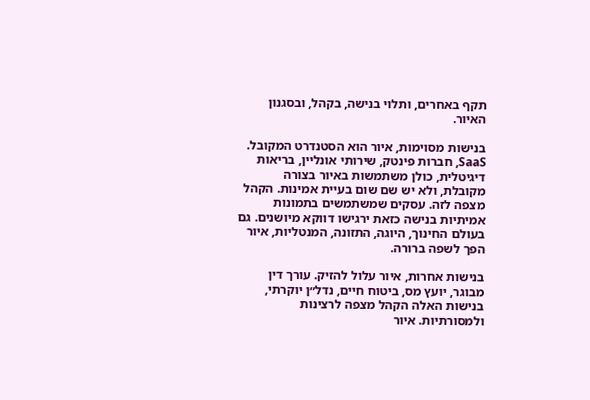תקף באחרים, ותלוי בנישה, בקהל, ובסגנון האיור.

בנישות מסוימות, איור הוא הסטנדרט המקובל. SaaS, חברות פינטק, שירותי אונליין, בריאות דיגיטלית, כולן משתמשות באיור בצורה מקובלת, ולא יש שם שום בעיית אמינות. הקהל מצפה לזה. עסקים שמשתמשים בתמונות אמיתיות בנישה כזאת ירגישו דווקא מיושנים. גם בעולם החינוך, היוגה, התזונה, המנטליות, איור הפך לשפה ברורה.

בנישות אחרות, איור עלול להזיק. עורך דין מבוגר, יועץ מס, ביטוח חיים, נדל״ן יוקרתי, בנישות האלה הקהל מצפה לרצינות ולמסורתיות. איור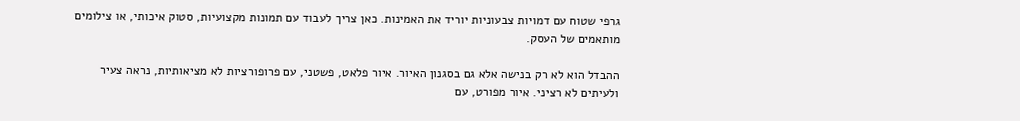גרפי שטוח עם דמויות צבעוניות יוריד את האמינות. כאן צריך לעבוד עם תמונות מקצועיות, סטוק איכותי, או צילומים מותאמים של העסק.

ההבדל הוא לא רק בנישה אלא גם בסגנון האיור. איור פלאט, פשטני, עם פרופורציות לא מציאותיות, נראה צעיר ולעיתים לא רציני. איור מפורט, עם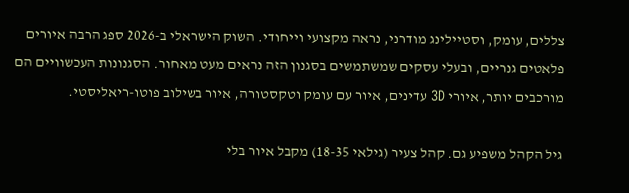צללים, עומק, וסטיילינג מודרני, נראה מקצועי וייחודי. השוק הישראלי ב-2026 ספג הרבה איורים פלאטים גנריים, ובעלי עסקים שמשתמשים בסגנון הזה נראים מעט מאחור. הסגנונות העכשוויים הם מורכבים יותר, איורי 3D עדינים, איור עם עומק וטקסטורה, איור בשילוב פוטו-ריאליסטי.

גיל הקהל משפיע גם. קהל צעיר (גילאי 18-35) מקבל איור בלי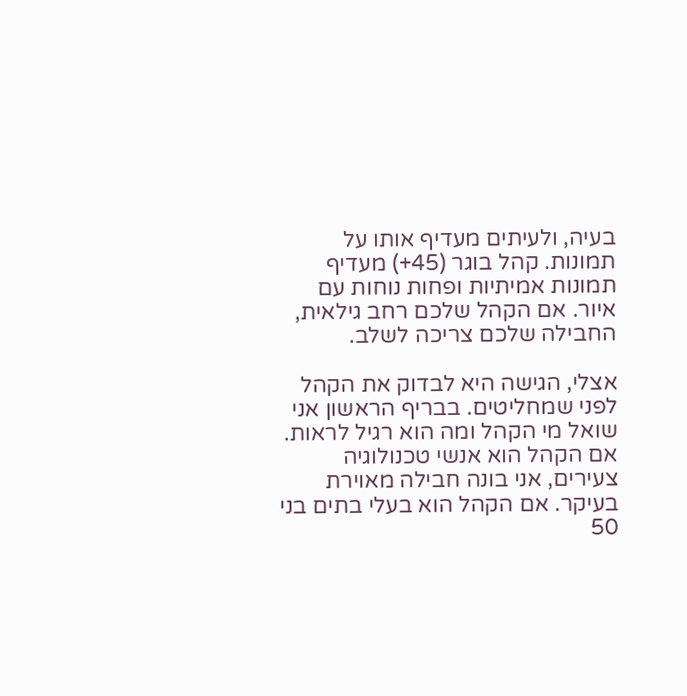בעיה, ולעיתים מעדיף אותו על תמונות. קהל בוגר (45+) מעדיף תמונות אמיתיות ופחות נוחות עם איור. אם הקהל שלכם רחב גילאית, החבילה שלכם צריכה לשלב.

אצלי, הגישה היא לבדוק את הקהל לפני שמחליטים. בבריף הראשון אני שואל מי הקהל ומה הוא רגיל לראות. אם הקהל הוא אנשי טכנולוגיה צעירים, אני בונה חבילה מאוירת בעיקר. אם הקהל הוא בעלי בתים בני 50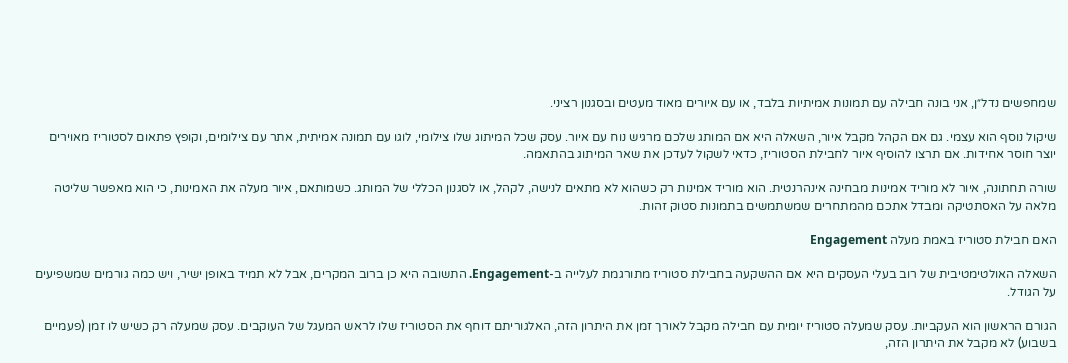שמחפשים נדל״ן, אני בונה חבילה עם תמונות אמיתיות בלבד, או עם איורים מאוד מעטים ובסגנון רציני.

שיקול נוסף הוא עצמי. גם אם הקהל מקבל איור, השאלה היא אם המותג שלכם מרגיש נוח עם איור. עסק שכל המיתוג שלו צילומי, לוגו עם תמונה אמיתית, אתר עם צילומים, וקופץ פתאום לסטוריז מאוירים יוצר חוסר אחידות. אם תרצו להוסיף איור לחבילת הסטוריז, כדאי לשקול לעדכן את שאר המיתוג בהתאמה.

שורה תחתונה, איור לא מוריד אמינות מבחינה אינהרנטית. הוא מוריד אמינות רק כשהוא לא מתאים לנישה, לקהל, או לסגנון הכללי של המותג. כשמותאם, איור מעלה את האמינות, כי הוא מאפשר שליטה מלאה על האסתטיקה ומבדל אתכם מהמתחרים שמשתמשים בתמונות סטוק זהות.

האם חבילת סטוריז באמת מעלה Engagement

השאלה האולטימטיבית של רוב בעלי העסקים היא אם ההשקעה בחבילת סטוריז מתורגמת לעלייה ב-Engagement. התשובה היא כן ברוב המקרים, אבל לא תמיד באופן ישיר, ויש כמה גורמים שמשפיעים על הגודל.

הגורם הראשון הוא העקביות. עסק שמעלה סטוריז יומית עם חבילה מקבל לאורך זמן את היתרון הזה, האלגוריתם דוחף את הסטוריז שלו לראש המעגל של העוקבים. עסק שמעלה רק כשיש לו זמן (פעמיים בשבוע) לא מקבל את היתרון הזה,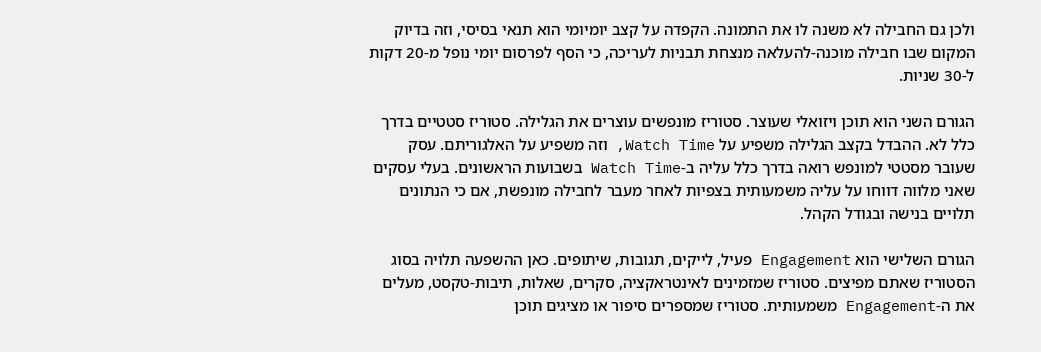ולכן גם החבילה לא משנה לו את התמונה. הקפדה על קצב יומיומי הוא תנאי בסיסי, וזה בדיוק המקום שבו חבילה מוכנה-להעלאה מנצחת תבניות לעריכה, כי הסף לפרסום יומי נופל מ-20 דקות ל-30 שניות.

הגורם השני הוא תוכן ויזואלי שעוצר. סטוריז מונפשים עוצרים את הגלילה. סטוריז סטטיים בדרך כלל לא. ההבדל בקצב הגלילה משפיע על Watch Time, וזה משפיע על האלגוריתם. עסק שעובר מסטטי למונפש רואה בדרך כלל עליה ב-Watch Time בשבועות הראשונים. בעלי עסקים שאני מלווה דווחו על עליה משמעותית בצפיות לאחר מעבר לחבילה מונפשת, אם כי הנתונים תלויים בנישה ובגודל הקהל.

הגורם השלישי הוא Engagement פעיל, לייקים, תגובות, שיתופים. כאן ההשפעה תלויה בסוג הסטוריז שאתם מפיצים. סטוריז שמזמינים לאינטראקציה, סקרים, שאלות, תיבות-טקסט, מעלים את ה-Engagement משמעותית. סטוריז שמספרים סיפור או מציגים תוכן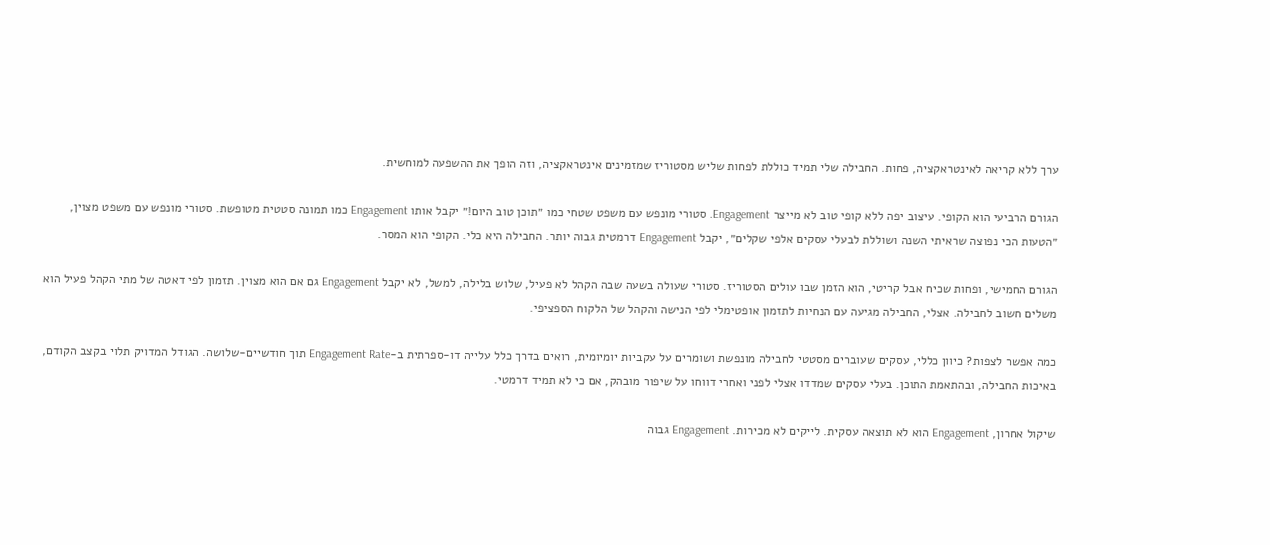ערך ללא קריאה לאינטראקציה, פחות. החבילה שלי תמיד כוללת לפחות שליש מסטוריז שמזמינים אינטראקציה, וזה הופך את ההשפעה למוחשית.

הגורם הרביעי הוא הקופי. עיצוב יפה ללא קופי טוב לא מייצר Engagement. סטורי מונפש עם משפט שטחי כמו ״תוכן טוב היום!״ יקבל אותו Engagement כמו תמונה סטטית מטופשת. סטורי מונפש עם משפט מצוין, ״הטעות הכי נפוצה שראיתי השנה ושוללת לבעלי עסקים אלפי שקלים״, יקבל Engagement דרמטית גבוה יותר. החבילה היא כלי. הקופי הוא המסר.

הגורם החמישי, ופחות שכיח אבל קריטי, הוא הזמן שבו עולים הסטוריז. סטורי שעולה בשעה שבה הקהל לא פעיל, שלוש בלילה, למשל, לא יקבל Engagement גם אם הוא מצוין. תזמון לפי דאטה של מתי הקהל פעיל הוא משלים חשוב לחבילה. אצלי, החבילה מגיעה עם הנחיות לתזמון אופטימלי לפי הנישה והקהל של הלקוח הספציפי.

כמה אפשר לצפות? כיוון כללי, עסקים שעוברים מסטטי לחבילה מונפשת ושומרים על עקביות יומיומית, רואים בדרך כלל עלייה דו-ספרתית ב-Engagement Rate תוך חודשיים-שלושה. הגודל המדויק תלוי בקצב הקודם, באיכות החבילה, ובהתאמת התוכן. בעלי עסקים שמדדו אצלי לפני ואחרי דווחו על שיפור מובהק, אם כי לא תמיד דרמטי.

שיקול אחרון, Engagement הוא לא תוצאה עסקית. לייקים לא מכירות. Engagement גבוה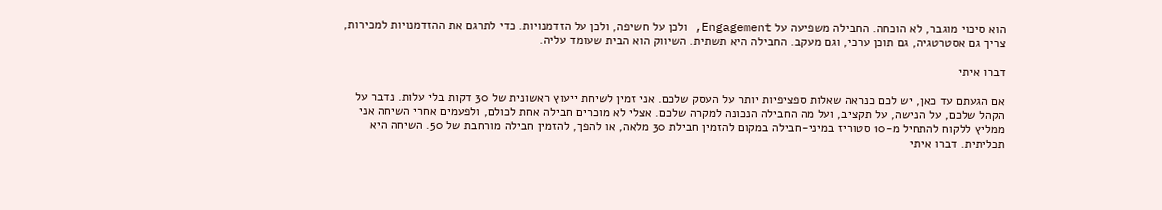הוא סיכוי מוגבר, לא הוכחה. החבילה משפיעה על Engagement, ולכן על חשיפה, ולכן על הזדמנויות. כדי לתרגם את ההזדמנויות למכירות, צריך גם אסטרטגיה, גם תוכן ערכי, וגם מעקב. החבילה היא תשתית. השיווק הוא הבית שעומד עליה.

דברו איתי

אם הגעתם עד כאן, יש לכם כנראה שאלות ספציפיות יותר על העסק שלכם. אני זמין לשיחת ייעוץ ראשונית של 30 דקות בלי עלות. נדבר על הקהל שלכם, על הנישה, על תקציב, ועל מה החבילה הנכונה למקרה שלכם. אצלי לא מוכרים חבילה אחת לכולם, ולפעמים אחרי השיחה אני ממליץ ללקוח להתחיל מ-10 סטוריז במיני-חבילה במקום להזמין חבילת 30 מלאה, או להפך, להזמין חבילה מורחבת של 50. השיחה היא תכליתית. דברו איתי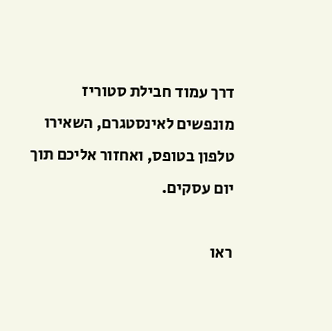דרך עמוד חבילת סטוריז מונפשים לאינסטגרם, השאירו טלפון בטופס, ואחזור אליכם תוך יום עסקים.

ראו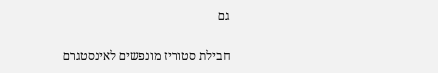גם

חבילת סטוריז מונפשים לאינסטגרם